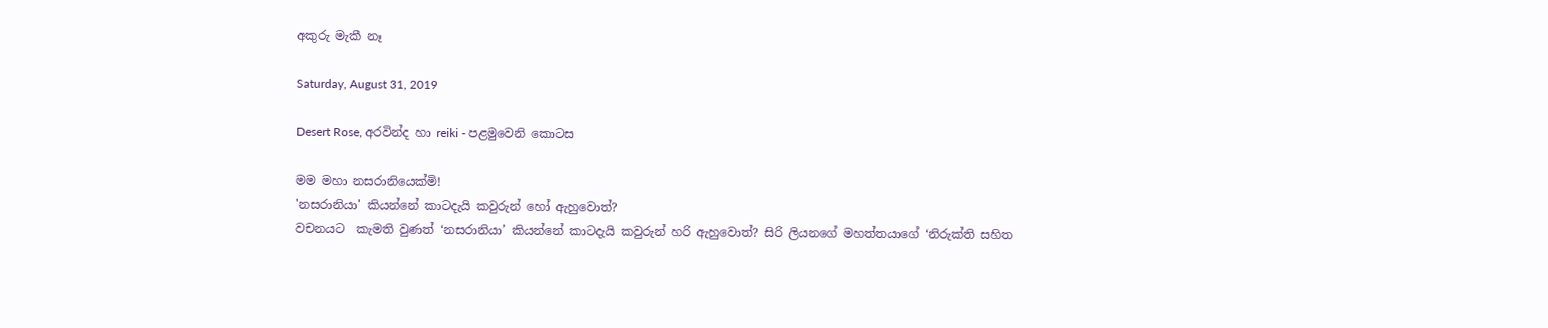අකුරු මැකී නෑ

Saturday, August 31, 2019

Desert Rose, අරවින්ද හා reiki - පළමුවෙනි කොටස

මම මහා නසරානියෙක්මි!
'නසරානියා' කියන්නේ කාටදැයි කවුරුන් හෝ ඇහුවොත්?
වචනයට  කැමති වුණත් ‘නසරානියා’ කියන්නේ කාටදැයි කවුරුන් හරි ඇහුවොත්? සිරි ලියනගේ මහත්තයාගේ ‘නිරුක්ති සහිත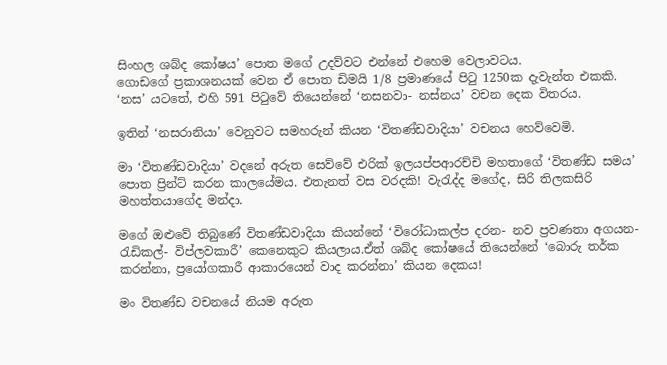සිංහල ශබ්ද කෝෂය’ පොත මගේ උදව්වට එන්නේ එහෙම වෙලාවටය.
ගොඩගේ ප්‍රකාශනයක් වෙන ඒ පොත ඩිමයි 1/8 ප්‍රමාණයේ පිටු 1250ක දැවැන්ත එකකි. ‘නස’ යටතේ, එහි 591 පිටුවේ තියෙන්නේ ‘නසනවා- නස්නය’ වචන දෙක විතරය.

ඉතින් ‘නසරානියා’ වෙනුවට සමහරුන් කියන ‘විතණ්ඩවාදියා’ වචනය හෙව්වෙමි.

මා ‘විතණ්ඩවාදියා’ වදනේ අරුත සෙව්වේ එරික් ඉලයප්පආරච්චි මහතාගේ ‘විතණ්ඩ සමය’ පොත ප්‍රින්ට් කරන කාලයේමය. එතැනත් වස වරදකි! වැරැද්ද මගේද, සිරි තිලකසිරි මහත්තයාගේද මන්දා.

මගේ ඔළුවේ තිබුණේ විතණ්ඩවාදියා කියන්නේ ‘විරෝධාකල්ප දරන- නව ප්‍රවණතා අගයන- රැඩිකල්- විප්ලවකාරී’ කෙනෙකුට කියලාය.ඒත් ශබ්ද කෝෂයේ තියෙන්නේ ‘බොරු තර්ක කරන්නා, ප්‍රයෝගකාරී ආකාරයෙන් වාද කරන්නා’ කියන දෙකය!

මං විතණ්ඩ වචනයේ නියම අරුත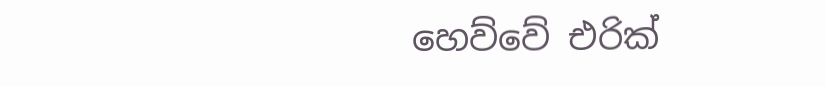හෙව්වේ එරික්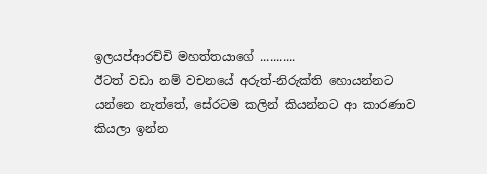ඉලයප්ආරච්චි මහත්තයාගේ ...........
ඊටත් වඩා නම් වචනයේ අරුත්-නිරුක්ති හොයන්නට යන්නෙ නැත්තේ, සේරටම කලින් කියන්නට ආ කාරණාව කියලා ඉන්න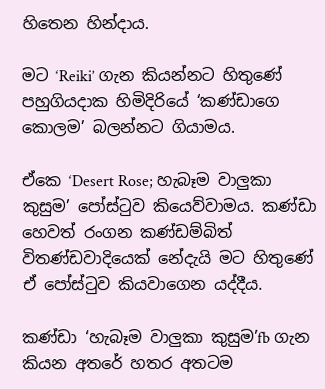හිතෙන හින්දාය.

මට ‘Reiki’ ගැන කියන්නට හිතුණේ පහුගියදාක හිමිදිරියේ ‘කණ්ඩාගෙ කොලම’ බලන්නට ගියාමය.

ඒකෙ ‘Desert Rose; හැබෑම වාලුකා කුසුම’ පෝස්ටුව කියෙව්වාමය. කණ්ඩා හෙවත් රංගන කණ්ඩම්බිත් විතණ්ඩවාදියෙක් නේදැයි මට හිතුණේ ඒ පෝස්ටුව කියවාගෙන යද්දීය.

කණ්ඩා ‘හැබෑම වාලුකා කුසුම’fb ගැන කියන අතරේ හතර අතටම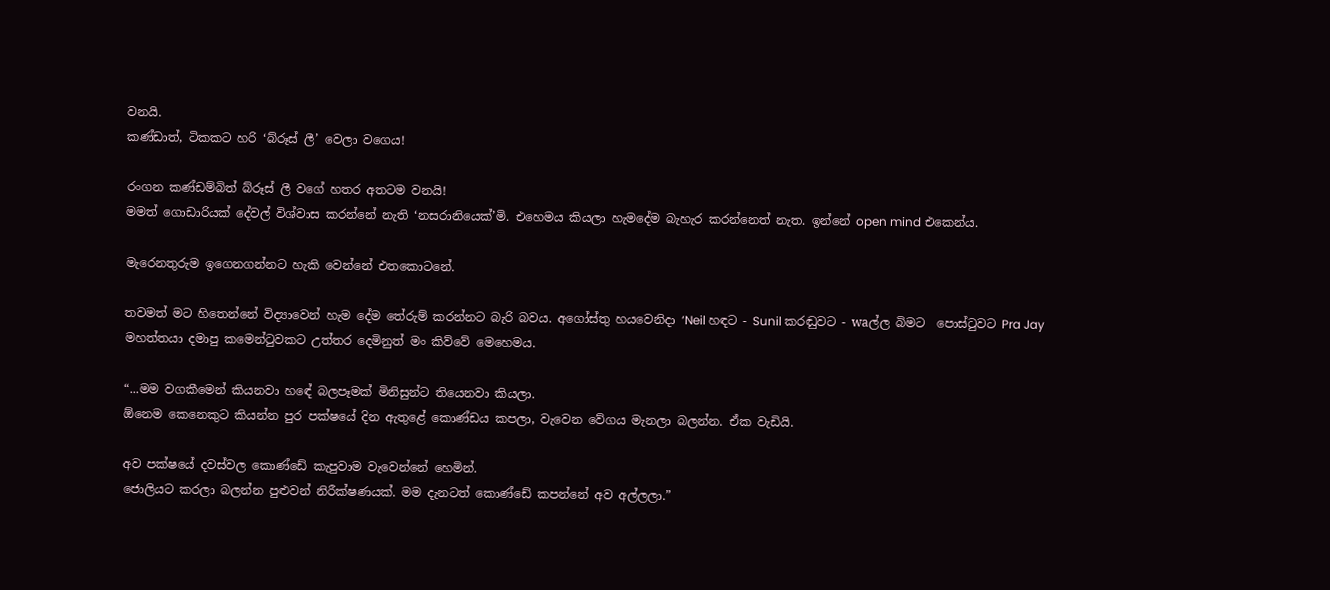වනයි.
කණ්ඩාත්, ටිකකට හරි ‘බ්රූස් ලී’ වෙලා වගෙය!

රංගන කණ්ඩම්බිත් බ්රූස් ලී වගේ හතර අතටම වනයි!
මමත් ගොඩාරියක් දේවල් විශ්වාස කරන්නේ නැති ‘නසරානියෙක්’මි. එහෙමය කියලා හැමදේම බැහැර කරන්නෙත් නැත. ඉන්නේ open mind එකෙන්ය.

මැරෙනතුරුම ඉගෙනගන්නට හැකි වෙන්නේ එතකොටනේ.

තවමත් මට හිතෙන්නේ විද්‍යාවෙන් හැම දේම තේරුම් කරන්නට බැරි බවය. අගෝස්තු හයවෙනිදා ‘Neil හඳට - Sunil කරඬුවට - waල්ල බිමට  පොස්ටුවට Pra Jay මහත්තයා දමාපු කමෙන්ටුවකට උත්තර දෙමිනුත් මං කිව්වේ මෙහෙමය.

“...මම වගකීමෙන් කියනවා හඳේ බලපෑමක් මිනිසුන්ට තියෙනවා කියලා.
ඕනෙම කෙනෙකුට කියන්න පුර පක්ෂයේ දින ඇතුළේ කොණ්ඩය කපලා, වැවෙන වේගය මැනලා බලන්න. ඒක වැඩියි.

අව පක්ෂයේ දවස්වල කොණ්ඩේ කැපුවාම වැවෙන්නේ හෙමින්.
ජොලියට කරලා බලන්න පුළුවන් නිරීක්ෂණයක්. මම දැනටත් කොණ්ඩේ කපන්නේ අව අල්ලලා.”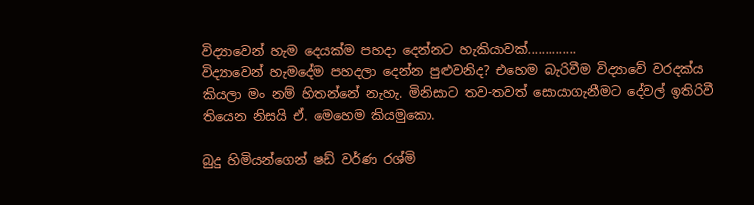විද්‍යාවෙන් හැම දෙයක්ම පහදා දෙන්නට හැකියාවක්..............
විද්‍යාවෙන් හැමදේම පහදලා දෙන්න පුළුවනිද? එහෙම බැරිවීම විද්‍යාවේ වරදක්ය කියලා මං නම් හිතන්නේ නැහැ. මිනිසාට තව-තවත් සොයාගැනීමට දේවල් ඉතිරිවී තියෙන නිසයි ඒ. මෙහෙම කියමුකො.

බුදු හිමියන්ගෙන් ෂඩ් වර්ණ රශ්මි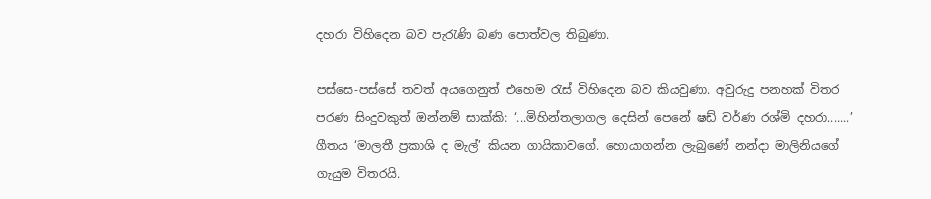දහරා විහිදෙන බව පැරැණි බණ පොත්වල තිබුණා.

පස්සෙ-පස්සේ තවත් අයගෙනුත් එහෙම රැස් විහිදෙන බව කියවුණා. අවුරුදු පනහක් විතර පරණ සිංදුවකුත් ඔන්නම් සාක්කි: ‘...මිහින්තලාගල දෙසින් පෙනේ ෂඩ් වර්ණ රශ්මි දහරා.......’ ගීතය ‘මාලතී ප්‍රකාශි ද මැල්’ කියන ගායිකාවගේ. හොයාගන්න ලැබුණේ නන්දා මාලිනියගේ ගැයුම විතරයි.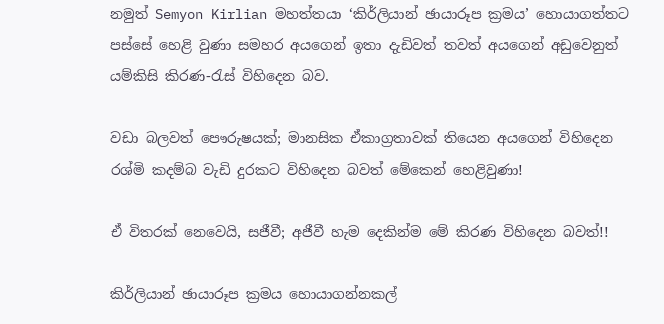නමුත් Semyon Kirlian මහත්තයා ‘කිර්ලියාන් ඡායාරූප ක්‍රමය’ හොයාගත්තට පස්සේ හෙළි වුණා සමහර අයගෙන් ඉතා දැඩිවත් තවත් අයගෙන් අඩුවෙනුත් යම්කිසි කිරණ-රැස් විහිදෙන බව.

වඩා බලවත් පෞරුෂයක්; මානසික ඒකාග්‍රතාවක් තියෙන අයගෙන් විහිදෙන රශ්මි කදම්බ වැඩි දුරකට විහිදෙන බවත් මේකෙන් හෙළිවුණා!

ඒ විතරක් නෙවෙයි, සජීවී; අජීවී හැම දෙකින්ම මේ කිරණ විහිදෙන බවත්!!

කිර්ලියාන් ඡායාරූප ක්‍රමය හොයාගන්නකල්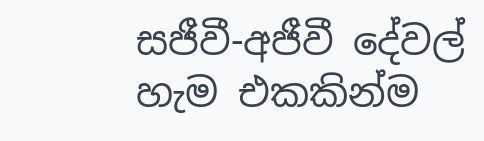සජීවී-අජීවී දේවල් හැම එකකින්ම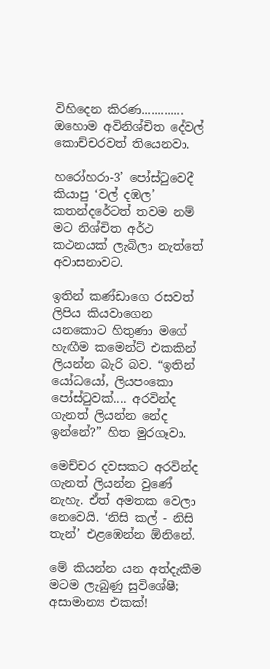විහිදෙන කිරණ.............
ඔහොම අවිනිශ්චිත දේවල් කොච්චරවත් තියෙනවා.

හරෝහරා-3’ පෝස්ටුවෙදී කියාපු ‘වල් දඹල’ කතන්දරේටත් තවම නම් මට නිශ්චිත අර්ථ කථනයක් ලැබිලා නැත්තේ අවාසනාවට.

ඉතින් කණ්ඩාගෙ රසවත් ලිපිය කියවාගෙන යනකොට හිතුණා මගේ හැඟීම කමෙන්ට් එකකින් ලියන්න බැරි බව. “ඉතින් යෝධයෝ, ලියපංකො පෝස්ටුවක්.... අරවින්ද ගැනත් ලියන්න නේද ඉන්නේ?” හිත මුරගෑවා.

මෙච්චර දවසකට අරවින්ද ගැනත් ලියන්න වුණේ නැහැ. ඒත් අමතක වෙලා නෙවෙයි. ‘නිසි කල් - නිසි තැන්’ එළඹෙන්න ඕනිනේ.

මේ කියන්න යන අත්දැකීම මටම ලැබුණු සුවිශේෂී; අසාමාන්‍ය එකක්!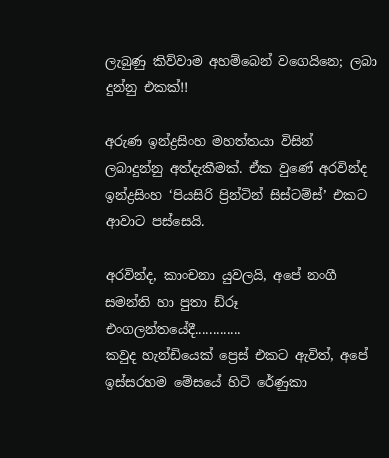ලැබුණු කිව්වාම අහම්බෙන් වගෙයිනෙ; ලබා දුන්නු එකක්!!

අරුණ ඉන්ද්‍රසිංහ මහත්තයා විසින් ලබාදුන්නු අත්දැකීමක්. ඒක වුණේ අරවින්ද ඉන්ද්‍රසිංහ ‘පියසිරි ප්‍රින්ටින් සිස්ටම්ස්’ එකට ආවාට පස්සෙයි.

අරවින්ද, කාංචනා යුවලයි, අපේ නංගී සමන්ති හා පුතා ඩ්රූ එංගලන්තයේදී.............
කවුද හැන්ඩියෙක් ප්‍රෙස් එකට ඇවිත්, අපේ ඉස්සරහම මේසයේ හිටි රේණුකා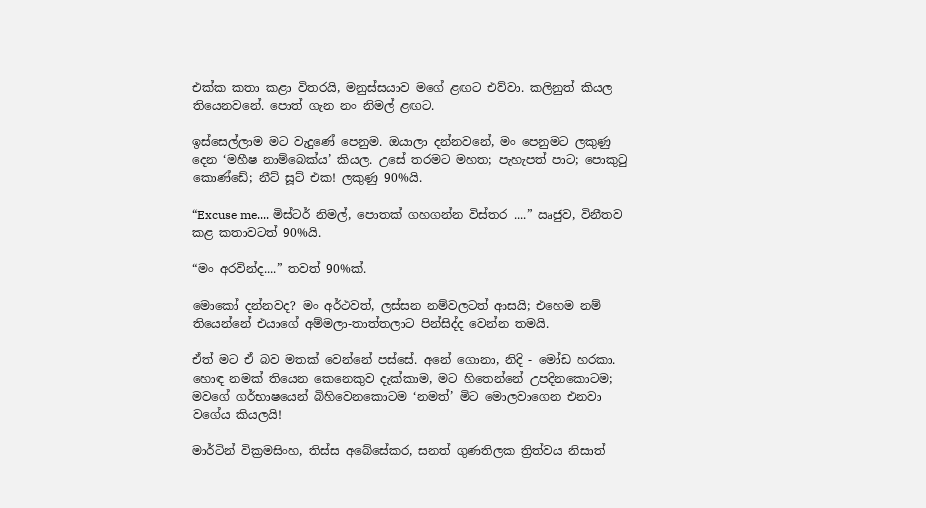එක්ක කතා කළා විතරයි, මනුස්සයාව මගේ ළඟට එව්වා. කලිනුත් කියල තියෙනවනේ. පොත් ගැන නං නිමල් ළඟට.

ඉස්සෙල්ලාම මට වැදුණේ පෙනුම. ඔයාලා දන්නවනේ, මං පෙනුමට ලකුණු දෙන ‘මහීෂ නාම්බෙක්ය’ කියල. උසේ තරමට මහත; පැහැපත් පාට; පොකුටු කොණ්ඩේ; නීට් සූට් එක! ලකුණු 90%යි.

“Excuse me.... මිස්ටර් නිමල්, පොතක් ගහගන්න විස්තර ....” ඍජුව, විනීතව කළ කතාවටත් 90%යි.

“මං අරවින්ද....” තවත් 90%ක්.

මොකෝ දන්නවද? මං අර්ථවත්, ලස්සන නම්වලටත් ආසයි; එහෙම නම් තියෙන්නේ එයාගේ අම්මලා-තාත්තලාට පින්සිද්ද වෙන්න තමයි.

ඒත් මට ඒ බව මතක් වෙන්නේ පස්සේ. අනේ ගොනා, නිදි - මෝඩ හරකා. හොඳ නමක් තියෙන කෙනෙකුව දැක්කාම, මට හිතෙන්නේ උපදිනකොටම; මවගේ ගර්භාෂයෙන් බිහිවෙනකොටම ‘නමත්’ මිට මොලවාගෙන එනවා වගේය කියලයි!

මාර්ටින් වික්‍රමසිංහ, තිස්ස අබේසේකර, සනත් ගුණතිලක ත්‍රිත්වය නිසාත්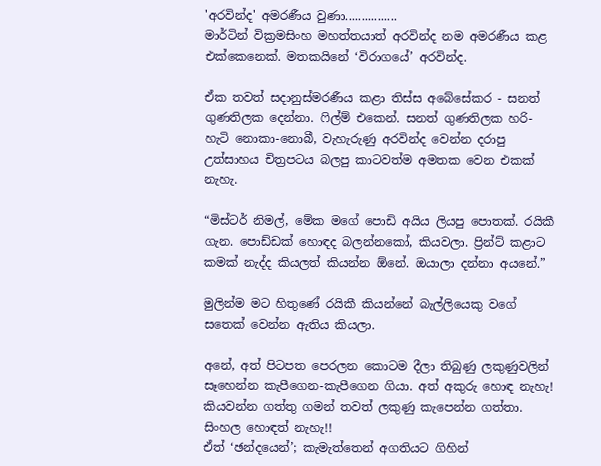'අරවින්ද' අමරණීය වුණා................
මාර්ටින් වික්‍රමසිංහ මහත්තයාත් අරවින්ද නම අමරණීය කළ එක්කෙනෙක්. මතකයිනේ ‘විරාගයේ’ අරවින්ද.

ඒක තවත් සදානුස්මරණීය කළා තිස්ස අබේසේකර - සනත් ගුණතිලක දෙන්නා. ෆිල්ම් එකෙන්. සනත් ගුණතිලක හරි-හැටි නොකා-නොබී, වැහැරුණු අරවින්ද වෙන්න දරාපු උත්සාහය චිත්‍රපටය බලපු කාටවත්ම අමතක වෙන එකක් නැහැ.

“මිස්ටර් නිමල්, මේක මගේ පොඩි අයිය ලියපු පොතක්. රයිකී ගැන. පොඩ්ඩක් හොඳද බලන්නකෝ, කියවලා. ප්‍රින්ට් කළාට කමක් නැද්ද කියලත් කියන්න ඕනේ. ඔයාලා දන්නා අයනේ.”

මුලින්ම මට හිතුණේ රයිකී කියන්නේ බැල්ලියෙකු වගේ සතෙක් වෙන්න ඇතිය කියලා.

අනේ, අත් පිටපත පෙරලන කොටම දීලා තිබුණු ලකුණුවලින් සෑහෙන්න කැපීගෙන-කැපීගෙන ගියා. අත් අකුරු හොඳ නැහැ!
කියවන්න ගත්තු ගමන් තවත් ලකුණු කැපෙන්න ගත්තා. සිංහල හොඳත් නැහැ!!
ඒත් ‘ඡන්දයෙන්’; කැමැත්තෙන් අගතියට ගිහින්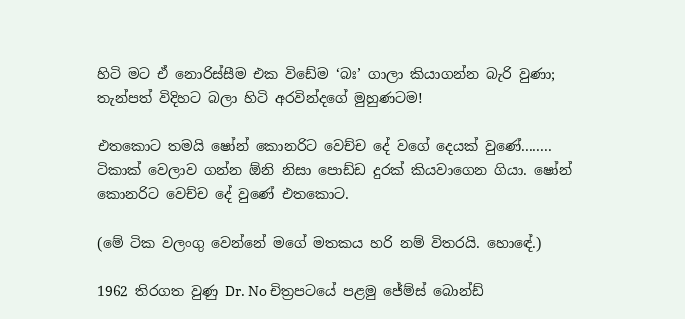හිටි මට ඒ නොරිස්සීම එක විඩේම ‘බඃ’ ගාලා කියාගන්න බැරි වුණා; තැන්පත් විදිහට බලා හිටි අරවින්දගේ මුහුණටම!

එතකොට තමයි ෂෝන් කොනරිට වෙච්ච දේ වගේ දෙයක් වුණේ........
ටිකාක් වෙලාව ගන්න ඕනි නිසා පොඩ්ඩ දුරක් කියවාගෙන ගියා. ෂෝන් කොනරිට වෙච්ච දේ වුණේ එතකොට.

(මේ ටික වලංගු වෙන්නේ මගේ මතකය හරි නම් විතරයි. හොඳේ.)

1962 තිරගත වුණු Dr. No චිත්‍රපටයේ පළමු ජේම්ස් බොන්ඩ්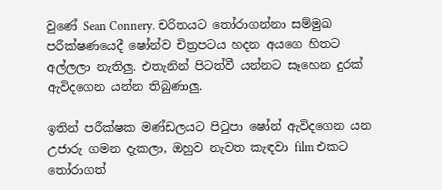වුණේ Sean Connery. චරිතයට තෝරාගන්නා සම්මුඛ පරීක්ෂණයෙදී ෂෝන්ව චිත්‍රපටය හදන අයගෙ හිතට අල්ලලා නැතිලු. එතැනින් පිටත්වී යන්නට සෑහෙන දුරක් ඇවිදගෙන යන්න තිබුණාලු.

ඉතින් පරීක්ෂක මණ්ඩලයට පිටුපා ෂෝන් ඇවිදගෙන යන උජාරු ගමන දැකලා, ඔහුව නැවත කැඳවා film එකට තෝරාගත්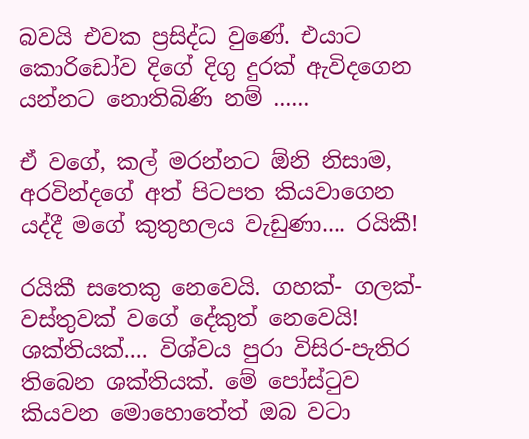බවයි එවක ප්‍රසිද්ධ වුණේ. එයාට කොරිඩෝව දිගේ දිගු දුරක් ඇවිදගෙන යන්නට නොතිබිණි නම් ......

ඒ වගේ, කල් මරන්නට ඕනි නිසාම, අරවින්දගේ අත් පිටපත කියවාගෙන යද්දී මගේ කුතුහලය වැඩුණා.... රයිකී!

රයිකී සතෙකු නෙවෙයි. ගහක්- ගලක්- වස්තුවක් වගේ දේකුත් නෙවෙයි! ශක්තියක්.... විශ්වය පුරා විසිර-පැතිර තිබෙන ශක්තියක්. මේ පෝස්ටුව කියවන මොහොතේත් ඔබ වටා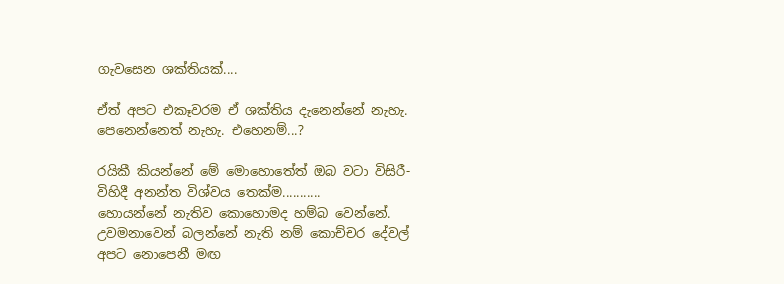ගැවසෙන ශක්තියක්....

ඒත් අපට එකෑවරම ඒ ශක්තිය දැනෙන්නේ නැහැ. පෙනෙන්නෙත් නැහැ. එහෙනම්...?

රයිකී කියන්නේ මේ මොහොතේත් ඔබ වටා විසිරී-විහිදී අනන්ත විශ්වය තෙක්ම...........
හොයන්නේ නැතිව කොහොමද හම්බ වෙන්නේ. උවමනාවෙන් බලන්නේ නැති නම් කොච්චර දේවල් අපට නොපෙනී මඟ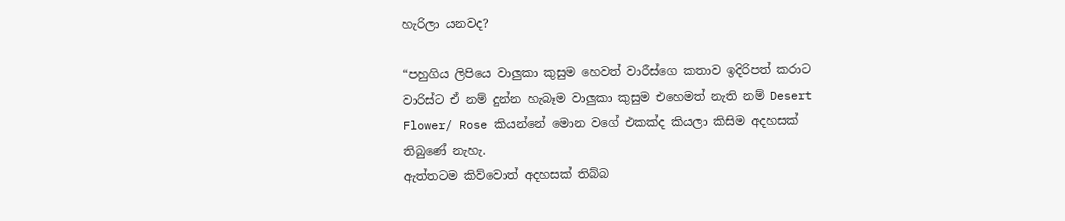හැරිලා යනවද?

“පහුගිය ලිපියෙ වාලුකා කුසුම හෙවත් වාරීස්ගෙ කතාව ඉදිරිපත් කරාට වාරිස්ට ඒ නම් දුන්න හැබෑම වාලුකා කුසුම එහෙමත් නැති නම් Desert Flower/ Rose කියන්නේ මොන වගේ එකක්ද කියලා කිසිම අදහසක් තිබුණේ නැහැ.
ඇත්තටම කිව්වොත් අදහසක් තිබ්බ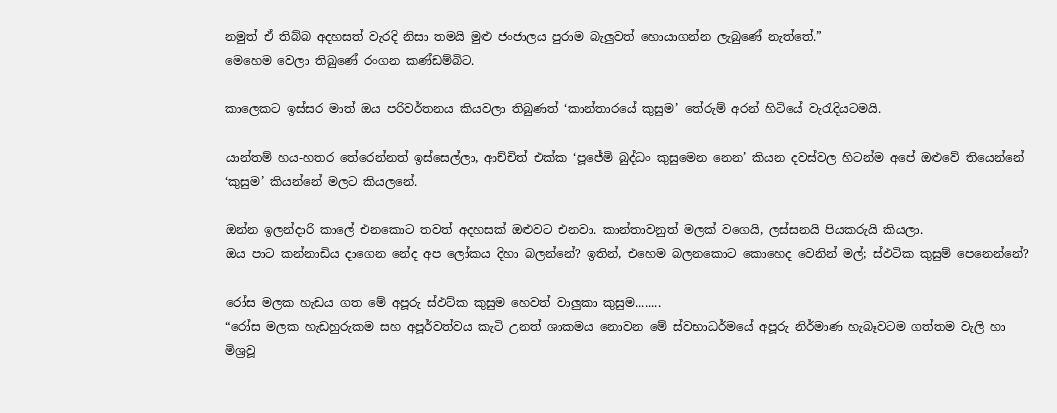නමුත් ඒ තිබ්බ අදහසත් වැරදි නිසා තමයි මුළු ජංජාලය පුරාම බැලුවත් හොයාගන්න ලැබුණේ නැත්තේ.”
මෙහෙම වෙලා තිබුණේ රංගන කණ්ඩම්බිට.

කාලෙකට ඉස්සර මාත් ඔය පරිවර්තනය කියවලා තිබුණත් ‘කාන්තාරයේ කුසුම’ තේරුම් අරන් හිටියේ වැරැදියටමයි.

යාන්තම් හය-හතර තේරෙන්නත් ඉස්සෙල්ලා, ආච්චිත් එක්ක ‘පූජේමි බුද්ධං කුසුමෙන නෙන’ කියන දවස්වල හිටන්ම අපේ ඔළුවේ තියෙන්නේ ‘කුසුම’ කියන්නේ මලට කියලනේ.

ඔන්න ඉලන්දාරි කාලේ එනකොට තවත් අදහසක් ඔළුවට එනවා. කාන්තාවනුත් මලක් වගෙයි, ලස්සනයි පියකරුයි කියලා.
ඔය පාට කන්නාඩිය දාගෙන නේද අප ලෝකය දිහා බලන්නේ? ඉතින්, එහෙම බලනකොට කොහෙද වෙනින් මල්; ස්ඵටික කුසුම් පෙනෙන්නේ?

රෝස මලක හැඩය ගත මේ අපූරු ස්ඵට්ක කුසුම හෙවත් වාලුකා කුසුම........
“රෝස මලක හැඩහුරුකම සහ අපූර්වත්වය කැටි උනත් ශාකමය නොවන මේ ස්වභාධර්මයේ අපූරු නිර්මාණ හැබෑවටම ගත්තම වැලි හා මිශ්‍රවූ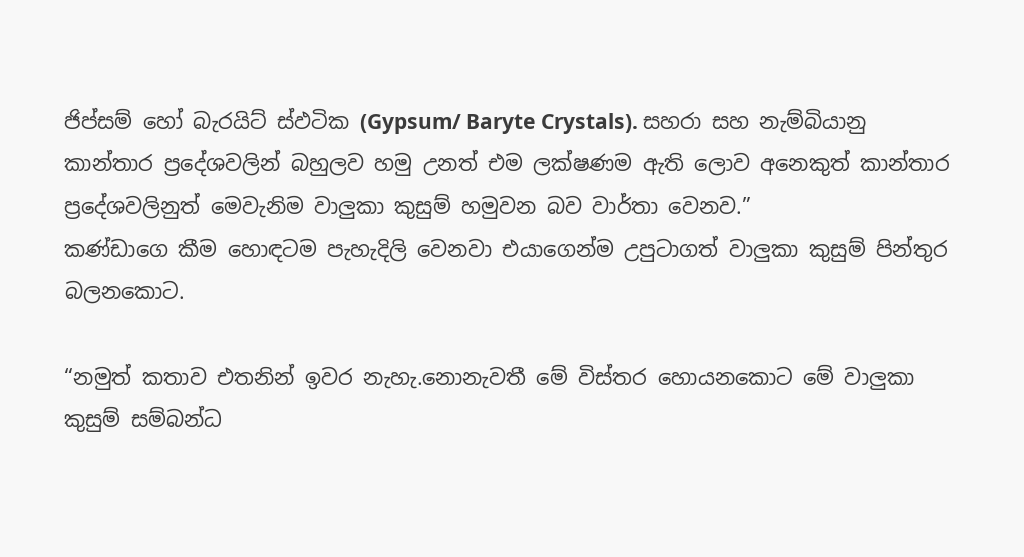ජිප්සම් හෝ බැරයිට් ස්ඵටික (Gypsum/ Baryte Crystals). සහරා සහ නැම්බියානු කාන්තාර ප්‍රදේශවලින් බහුලව හමු උනත් එම ලක්ෂණම ඇති ලොව අනෙකුත් කාන්තාර ප්‍රදේශවලිනුත් මෙවැනිම වාලුකා කුසුම් හමුවන බව වාර්තා වෙනව.”
කණ්ඩාගෙ කීම හොඳටම පැහැදිලි වෙනවා එයාගෙන්ම උපුටාගත් වාලුකා කුසුම් පින්තුර බලනකොට.

“නමුත් කතාව එතනින් ඉවර නැහැ.නොනැවතී මේ විස්තර හොයනකොට මේ වාලුකා කුසුම් සම්බන්ධ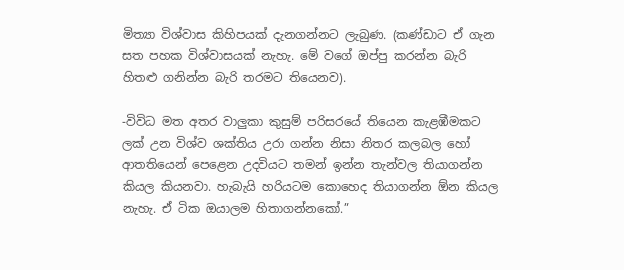මිත්‍යා විශ්වාස කිහිපයක් දැනගන්නට ලැබුණ. (කණ්ඩාට ඒ ගැන සත පහක විශ්වාසයක් නැහැ. මේ වගේ ඔප්පු කරන්න බැරි හිතළු ගනින්න බැරි තරමට තියෙනව).

-විවිධ මත අතර වාලුකා කුසුම් පරිසරයේ තියෙන කැළඹීමකට ලක් උන විශ්ව ශක්තිය උරා ගන්න නිසා නිත‍ර කලබල හෝ ආතතියෙන් පෙළෙන උදවියට තමන් ඉන්න තැන්වල තියාගන්න කියල කියනවා. හැබැයි හරියටම කොහෙද තියාගන්න ඕන කියල නැහැ. ඒ ටික ඔයාලම හිතාගන්නකෝ.”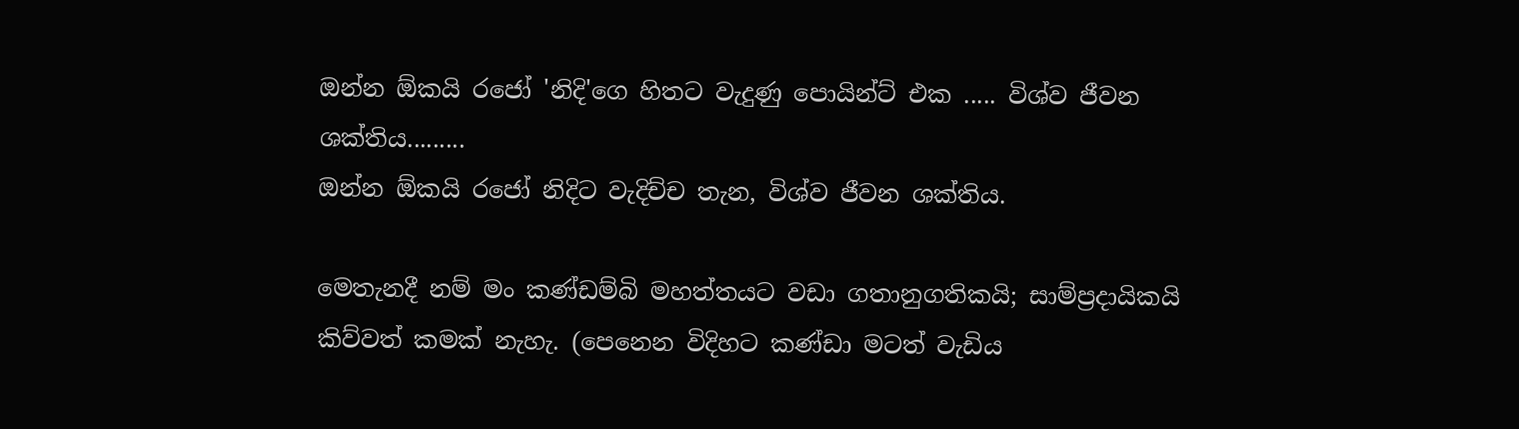ඔන්න ඕකයි රජෝ 'නිදි'ගෙ හිතට වැදුණු පොයින්ට් එක ..... විශ්ව ජීවන ශක්තිය.........
ඔන්න ඕකයි රජෝ නිදිට වැදිච්ච තැන, විශ්ව ජීවන ශක්තිය.

මෙතැනදී නම් මං කණ්ඩම්බි මහත්තයට වඩා ගතානුගතිකයි; සාම්ප්‍රදායිකයි කිව්වත් කමක් නැහැ. (පෙනෙන විදිහට කණ්ඩා මටත් වැඩිය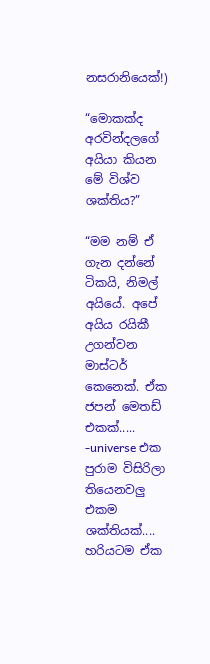නසරානියෙක්!)

“මොකක්ද අරවින්දලගේ අයියා කියන මේ විශ්ව ශක්තිය?”

“මම නම් ඒ ගැන දන්නේ ටිකයි, නිමල් අයියේ. අපේ අයිය රයිකී උගන්වන මාස්ටර් කෙනෙක්. ඒක ජපන් මෙතඩ් එකක්.....
-universe එක පුරාම විසිරිලා තියෙනවලු එකම ශක්තියක්.... හරියටම ඒක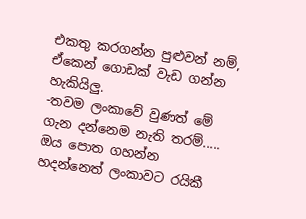එකතු කරගන්න පුළුවන් නම්, ඒකෙන් ගොඩක් වැඩ ගන්න හැකියිලු.
-තවම ලංකාවේ වුණත් මේ ගැන දන්නෙම නැති තරම්..... ඔය පොත ගහන්න හදන්නෙත් ලංකාවට රයිකී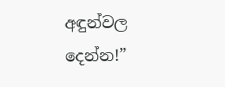අඳුන්වල දෙන්න!”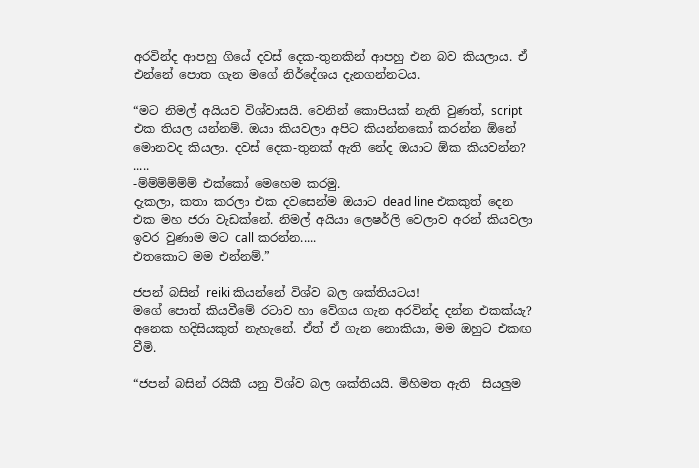අරවින්ද ආපහු ගියේ දවස් දෙක-තුනකින් ආපහු එන බව කියලාය. ඒ එන්නේ පොත ගැන මගේ නිර්දේශය දැනගන්නටය.

“මට නිමල් අයියව විශ්වාසයි. වෙනින් කොපියක් නැති වුණත්, script එක තියල යන්නම්. ඔයා කියවලා අපිට කියන්නකෝ කරන්න ඕනේ මොනවද කියලා. දවස් දෙක-තුනක් ඇති නේද ඔයාට ඕක කියවන්න? .....
-ම්ම්ම්ම්ම්ම් එක්කෝ මෙහෙම කරමු.
දැකලා, කතා කරලා එක දවසෙන්ම ඔයාට dead line එකකුත් දෙන එක මහ ජරා වැඩක්නේ. නිමල් අයියා ලෙෂර්ලි වෙලාව අරන් කියවලා ඉවර වුණාම මට call කරන්න.....
එතකොට මම එන්නම්.”

ජපන් බසින් reiki කියන්නේ විශ්ව බල ශක්තියටය!
මගේ පොත් කියවීමේ රටාව හා වේගය ගැන අරවින්ද දන්න එකක්යැ? අනෙක හදිසියකුත් නැහැනේ. ඒත් ඒ ගැන නොකියා, මම ඔහුට එකඟ වීමි.

“ජපන් බසින් රයිකී යනු විශ්ව බල ශක්තියයි. මිහිමත ඇති  සියලුම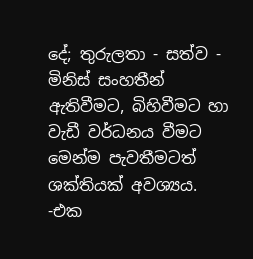දේ; තුරුලතා - සත්ව - මිනිස් සංහතීන් ඇතිවීමට, බිහිවීමට හා වැඩී වර්ධනය වීමට මෙන්ම පැවතීමටත් ශක්තියක් අවශ්‍යය.
-එක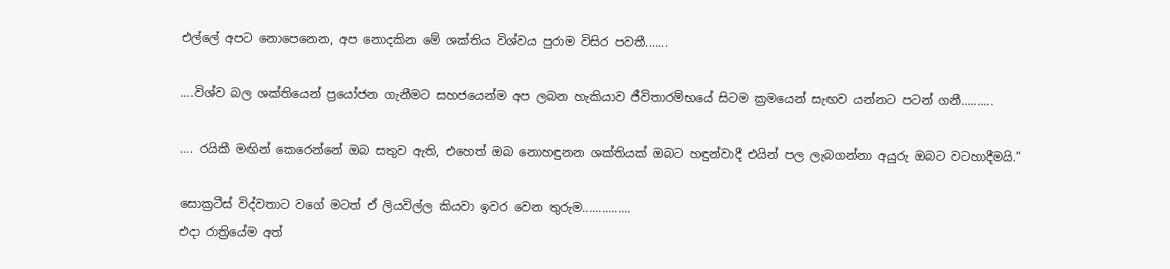එල්ලේ අපට නොපෙනෙන, අප නොදකින මේ ශක්තිය විශ්වය පුරාම විසිර පවතී.......

....විශ්ව බල ශක්තියෙන් ප්‍රයෝජන ගැනීමට සහජයෙන්ම අප ලබන හැකියාව ජීවිතාරම්භයේ සිටම ක්‍රමයෙන් සැඟව යන්නට පටන් ගනී..........

.... රයිකී මඟින් කෙරෙන්නේ ඔබ සතුව ඇති, එහෙත් ඔබ නොහඳුනන ශක්තියක් ඔබට හඳුන්වාදී එයින් පල ලැබගන්නා අයුරු ඔබට වටහාදීමයි.”

සොක්‍රටීස් විද්වතාට වගේ මටත් ඒ ලියවිල්ල කියවා ඉවර වෙන තුරුම...............
එදා රාත්‍රියේම අත්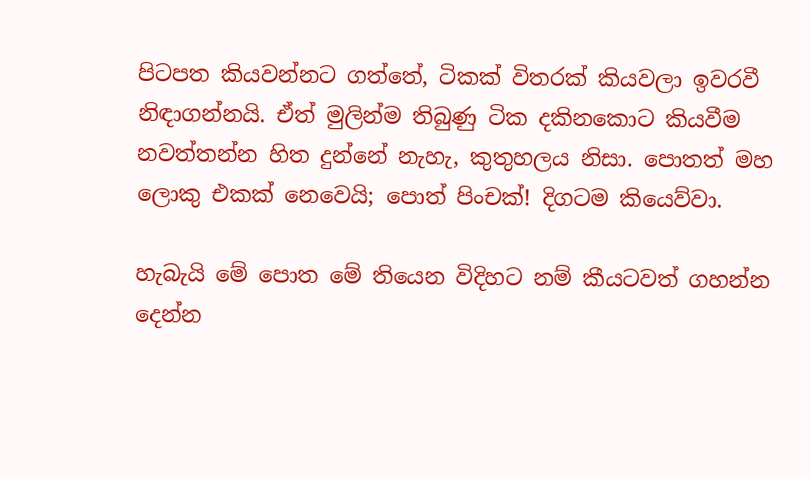පිටපත කියවන්නට ගත්තේ, ටිකක් විතරක් කියවලා ඉවරවී නිඳාගන්නයි. ඒත් මුලින්ම තිබුණු ටික දකිනකොට කියවීම  නවත්තන්න හිත දුන්නේ නැහැ, කුතුහලය නිසා. පොතත් මහ ලොකු එකක් නෙවෙයි; පොත් පිංචක්! දිගටම කියෙව්වා.

හැබැයි මේ පොත මේ තියෙන විදිහට නම් කීයටවත් ගහන්න දෙන්න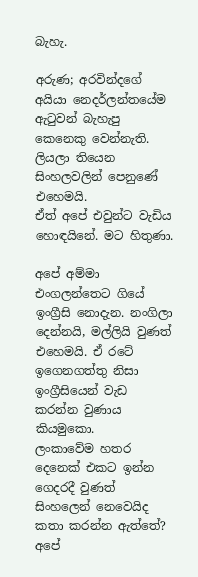බැහැ.

අරුණ; අරවින්දගේ අයියා නෙදර්ලන්තයේම ඇටුවන් බැහැපු කෙනෙකු වෙන්නැති.
ලියලා තියෙන සිංහලවලින් පෙනුණේ එහෙමයි.
ඒත් අපේ එවුන්ට වැඩිය හොඳයිනේ. මට හිතුණා.

අපේ අම්මා එංගලන්තෙට ගියේ ඉංග්‍රීසි නොදැන. නංගිලා දෙන්නයි, මල්ලියි වුණත් එහෙමයි. ඒ රටේ ඉගෙනගත්තු නිසා ඉංග්‍රීසියෙන් වැඩ කරන්න වුණාය කියමුකො.
ලංකාවේම හතර දෙනෙක් එකට ඉන්න ගෙදරදී වුණත් සිංහලෙන් නෙවෙයිද කතා කරන්න ඇත්තේ? අපේ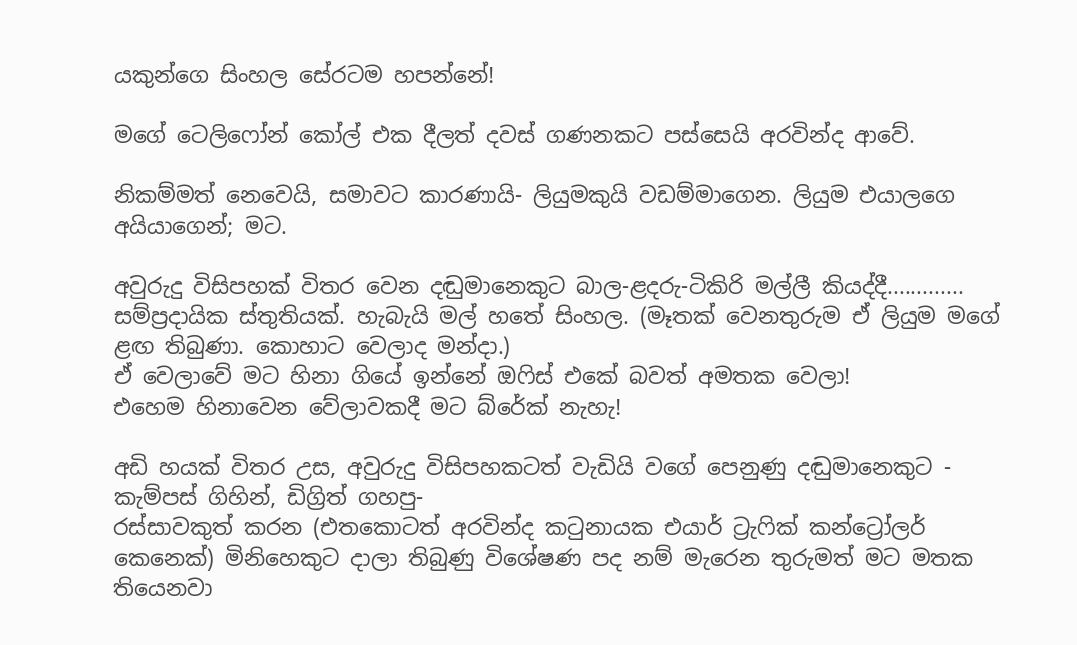යකුන්ගෙ සිංහල සේරටම හපන්නේ!

මගේ ටෙලිෆෝන් කෝල් එක දීලත් දවස් ගණනකට පස්සෙයි අරවින්ද ආවේ.

නිකම්මත් නෙවෙයි, සමාවට කාරණායි- ලියුමකුයි වඩම්මාගෙන. ලියුම එයාලගෙ අයියාගෙන්; මට.

අවුරුදු විසිපහක් විතර වෙන දඬුමානෙකුට බාල-ළදරු-ටිකිරි මල්ලී කියද්දී.............
සම්ප්‍රදායික ස්තුතියක්. හැබැයි මල් හතේ සිංහල. (මෑතක් වෙනතුරුම ඒ ලියුම මගේ ළඟ තිබුණා. කොහාට වෙලාද මන්දා.)
ඒ වෙලාවේ මට හිනා ගියේ ඉන්නේ ඔෆිස් එකේ බවත් අමතක වෙලා!
එහෙම හිනාවෙන වේලාවකදී මට බ්රේක් නැහැ!

අඩි හයක් විතර උස, අවුරුදු විසිපහකටත් වැඩියි වගේ පෙනුණු දඬුමානෙකුට -
කැම්පස් ගිහින්, ඩිග්‍රිත් ගහපු-
රස්සාවකුත් කරන (එතකොටත් අරවින්ද කටුනායක එයාර් ට්‍රැෆික් කන්ට්‍රෝලර් කෙනෙක්) මිනිහෙකුට දාලා තිබුණු විශේෂණ පද නම් මැරෙන තුරුමත් මට මතක තියෙනවා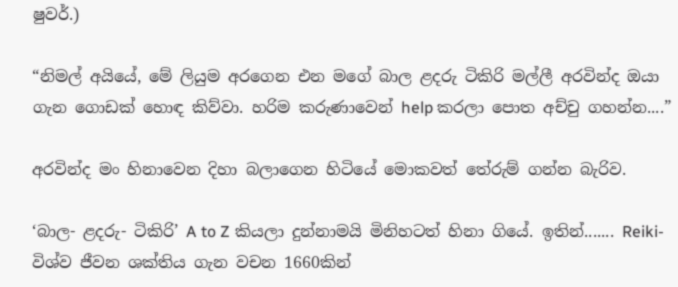ෂුවර්.)

“නිමල් අයියේ, මේ ලියුම අරගෙන එන මගේ බාල ළදරු ටිකිරි මල්ලී අරවින්ද ඔයා ගැන ගොඩක් හොඳ කිව්වා. හරිම කරුණාවෙන් help කරලා පොත අච්චු ගහන්න....”

අරවින්ද මං හිනාවෙන දිහා බලාගෙන හිටියේ මොකවත් තේරුම් ගන්න බැරිව.

‘බාල- ළදරු- ටිකිරි’ A to Z කියලා දුන්නාමයි මිනිහටත් හිනා ගියේ. ඉතින්....... Reiki- විශ්ව ජීවන ශක්තිය ගැන වචන 1660කින්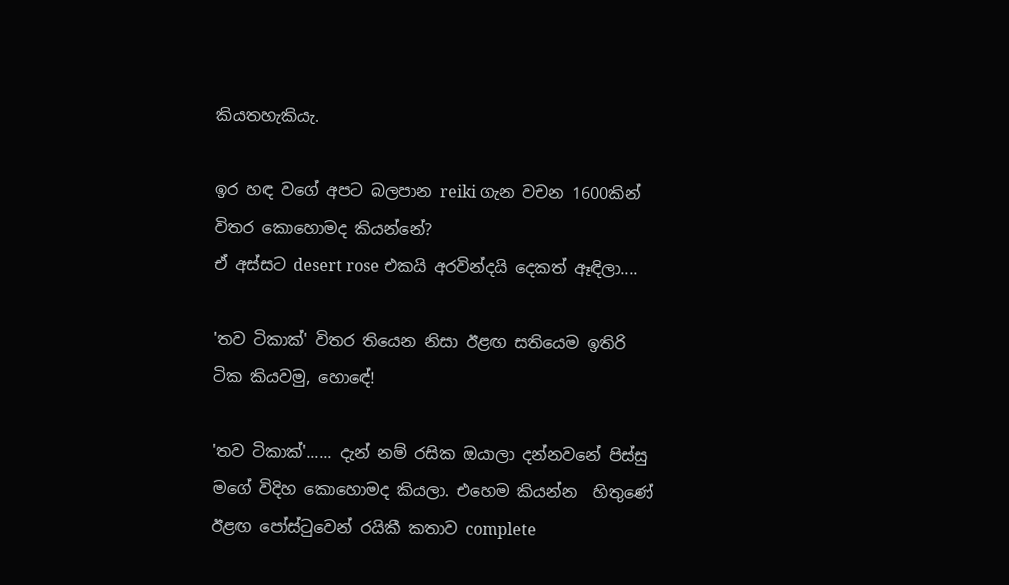කියතහැකියැ.

ඉර හඳ වගේ අපට බලපාන reiki ගැන වචන 1600කින් විතර කොහොමද කියන්නේ?
ඒ අස්සට desert rose එකයි අරවින්දයි දෙකත් ඈඳිලා....

'තව ටිකාක්' විතර තියෙන නිසා ඊළඟ සතියෙම ඉතිරි ටික කියවමු, හොඳේ!

'තව ටිකාක්'...... දැන් නම් රසික ඔයාලා දන්නවනේ පිස්සු මගේ විදිහ කොහොමද කියලා. එහෙම කියන්න  හිතුණේ ඊළඟ පෝස්ටුවෙන් රයිකී කතාව complete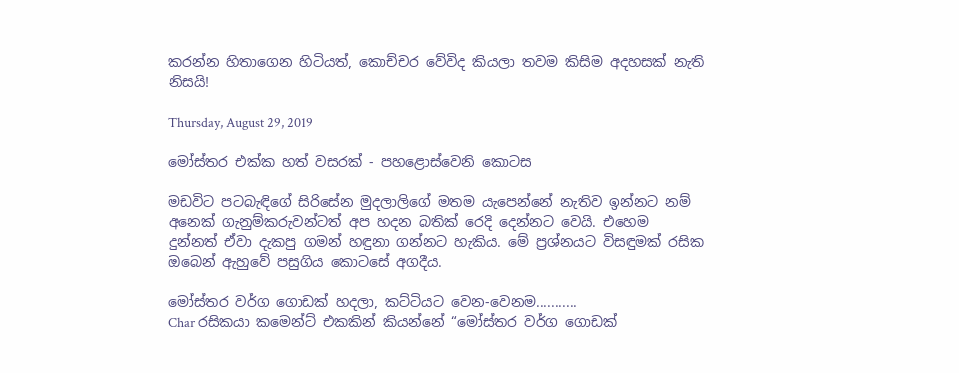කරන්න හිතාගෙන හිටියත්, කොච්චර වේවිද කියලා තවම කිසිම අදහසක් නැති නිසයි!

Thursday, August 29, 2019

මෝස්‌තර එක්ක හත් වසරක් - පහළොස්වෙනි කොටස

මඩවිට පටබැඳිගේ සිරිසේන මුදලාලිගේ මතම යැපෙන්නේ නැතිව ඉන්නට නම් අනෙක් ගැනුම්කරුවන්ටත් අප හදන බතික් රෙදි දෙන්නට වෙයි. එහෙම  දුන්නත් ඒවා දැකපු ගමන් හඳුනා ගන්නට හැකිය. මේ ප්‍රශ්නයට විසඳුමක් රසික ඔබෙන් ඇහුවේ පසුගිය කොටසේ අගදීය.

මෝස්‌තර වර්ග ගොඩක් හදලා, කට්ටියට වෙන-වෙනම...........
Char රසිකයා කමෙන්ට් එකකින් කියන්නේ “මෝස්‌තර වර්ග ගොඩක්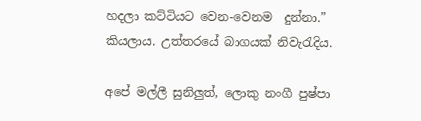හදලා කට්ටියට වෙන-වෙනම  දුන්නා.” කියලාය. උත්තරයේ බාගයක් නිවැරැදිය.

අපේ මල්ලී සුනිලුත්, ලොකු නංගී පුෂ්පා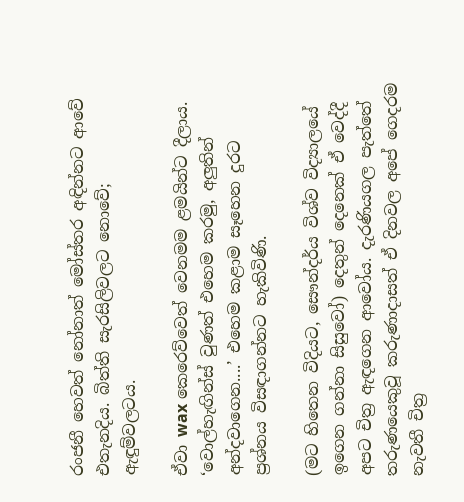රංජනී හෙවත් නෝනාත් මෝස්‌තර අඳින්නට ආවේ එතැනදිය. බිත්ති සැරසිලිවලට නොවේ; ඇඳුම්වලටය.

ඒවා wax කෙරෙව්වෙත් වෙනමම ළමයින්ට දීලාය. ‘වොල්හැඟින්ස් වුණත් එහෙම කරමු, අලුතින් අන්දවාගෙන....’ එහෙම කළාම සෑහෙන දුරට ප්‍රශ්නය විසඳාගන්නට හැකිවිණි.

(මට හිතෙන විදියට, සෞන්දර්ය විශ්ව විද්‍යාලයේ ඉගෙන ගන්නා සිසුවෝ) දෙතුන් දෙනෙක් ඒ වෙද්දී අපට චිත්‍ර ඇඳගෙන ආවෝය. දැරණියගල පැත්තේ තරුණයෙකුවූ කරුණාදාසත් ඒ දිනවල අපේ ගෙදරම නැවතී චිත්‍ර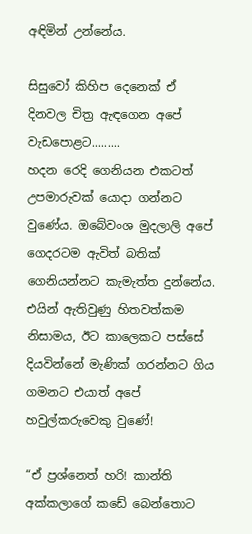අඳිමින් උන්නේය.

සිසුවෝ කිහිප දෙනෙක් ඒ දිනවල චිත්‍ර ඇඳගෙන අපේ වැඩපොළට.........
හදන රෙදි ගෙනියන එකටත් උපමාරුවක් යොදා ගන්නට වුණේය. ඔබේවංශ මුදලාලි අපේ ගෙදරටම ඇවිත් බතික් ගෙනියන්නට කැමැත්ත දුන්නේය. එයින් ඇතිවුණු හිතවත්කම නිසාමය, ඊට කාලෙකට පස්සේ දියවින්නේ මැණික් ගරන්නට ගිය ගමනට එයාත් අපේ හවුල්කරුවෙකු වුණේ!

“ඒ ප්‍රශ්නෙත් හරි! කාන්ති අක්කලාගේ කඩේ බෙන්තොට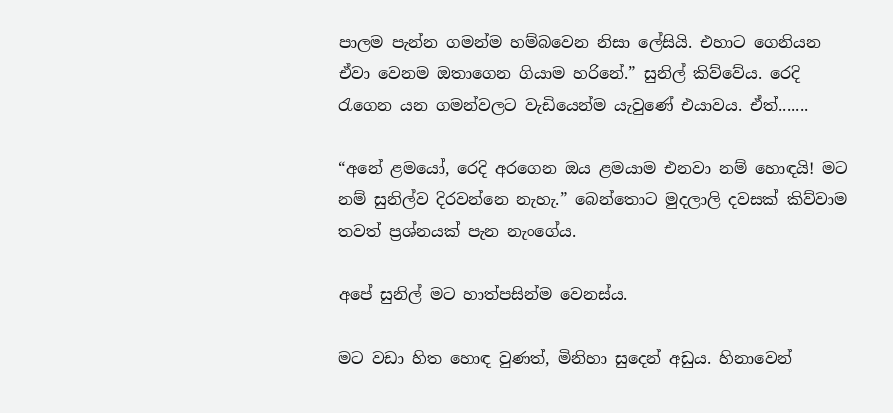පාලම පැන්න ගමන්ම හම්බවෙන නිසා ලේසියි. එහාට ගෙනියන ඒවා වෙනම ඔතාගෙන ගියාම හරිනේ.” සුනිල් කිව්වේය. රෙදි රැගෙන යන ගමන්වලට වැඩියෙන්ම යැවුණේ එයාවය. ඒත්.......

“අනේ ළමයෝ, රෙදි අරගෙන ඔය ළමයාම එනවා නම් හොඳයි! මට නම් සුනිල්ව දිරවන්නෙ නැහැ.” බෙන්තොට මුදලාලි දවසක් කිව්වාම තවත් ප්‍රශ්නයක් පැන නැංගේය.

අපේ සුනිල් මට හාත්පසින්ම වෙනස්ය.

මට වඩා හිත හොඳ වුණත්, මිනිහා සුදෙන් අඩුය. හිනාවෙන්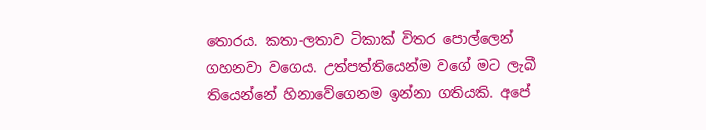තොරය. කතා-ලතාව ටිකාක් විතර පොල්ලෙන් ගහනවා වගෙය. උත්පත්තියෙන්ම වගේ මට ලැබී තියෙන්නේ හිනාවේගෙනම ඉන්නා ගතියකි. අපේ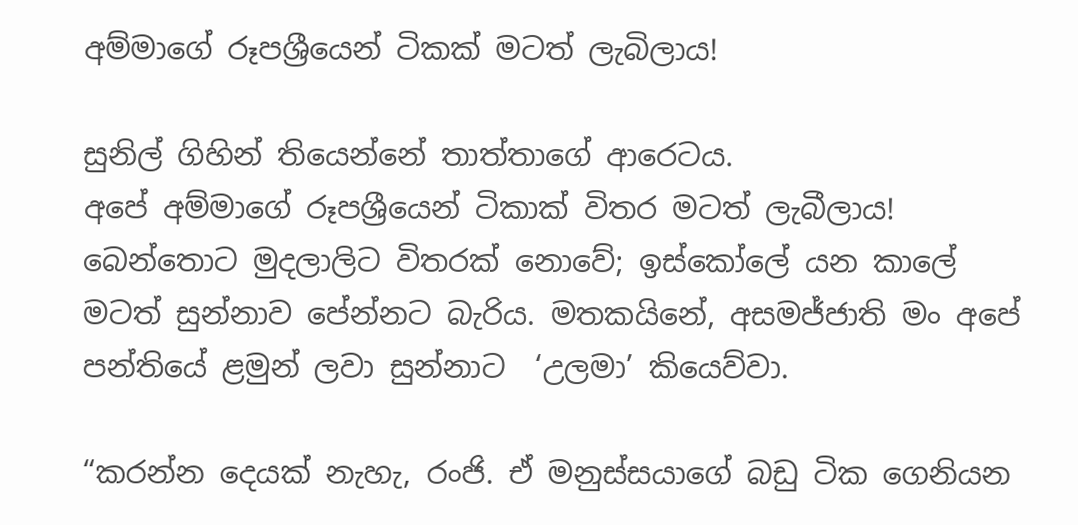අම්මාගේ රූපශ්‍රීයෙන් ටිකක් මටත් ලැබිලාය!

සුනිල් ගිහින් තියෙන්නේ තාත්තාගේ ආරෙටය.
අපේ අම්මාගේ රූපශ්‍රීයෙන් ටිකාක් විතර මටත් ලැබීලාය!
බෙන්තොට මුදලාලිට විතරක් නොවේ; ඉස්කෝලේ යන කාලේ මටත් සුන්නාව පේන්නට බැරිය. මතකයිනේ, අසමජ්ජාති මං අපේ පන්තියේ ළමුන් ලවා සුන්නාට  ‘උලමා’ කියෙව්වා.

“කරන්න දෙයක් නැහැ, රංජි. ඒ මනුස්සයාගේ බඩු ටික ගෙනියන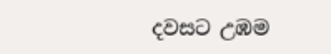දවසට උඹම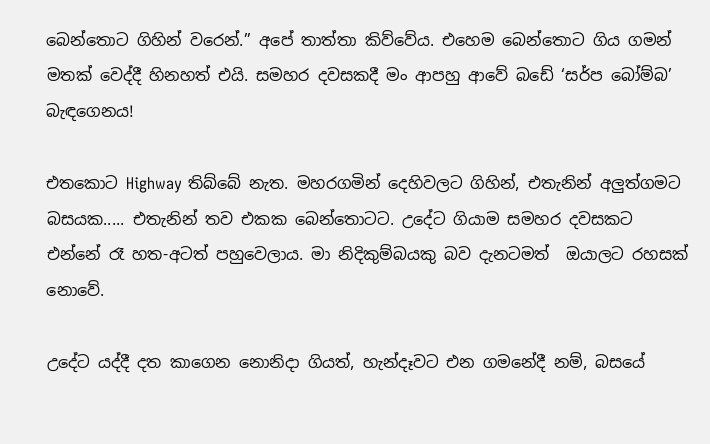බෙන්තොට ගිහින් වරෙන්.” අපේ තාත්තා කිව්වේය. එහෙම බෙන්තොට ගිය ගමන් මතක් වෙද්දී හිනහත් එයි. සමහර දවසකදී මං ආපහු ආවේ බඩේ ‘සර්ප බෝම්බ’ බැඳගෙනය!

එතකොට Highway තිබ්බේ නැත. මහරගමින් දෙහිවලට ගිහින්, එතැනින් අලුත්ගමට බසයක..... එතැනින් තව එකක බෙන්තොටට. උදේට ගියාම සමහර දවසකට එන්නේ රෑ හත-අටත් පහුවෙලාය. මා නිදිකුම්බයකු බව දැනටමත්  ඔයාලට රහසක් නොවේ.

උදේට යද්දී දත කාගෙන නොනිදා ගියත්, හැන්දෑවට එන ගමනේදී නම්, බසයේ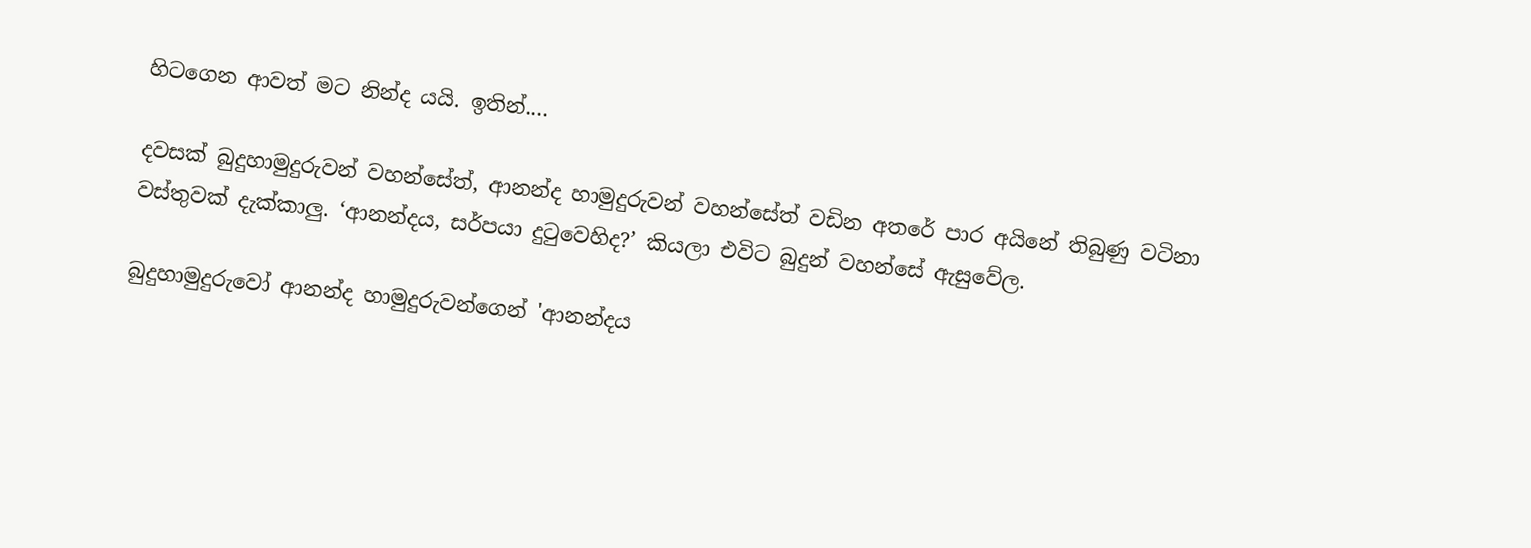හිටගෙන ආවත් මට නින්ද යයි. ඉතින්....

දවසක් බුදුහාමුදුරුවන් වහන්සේත්, ආනන්ද හාමුදුරුවන් වහන්සේත් වඩින අතරේ පාර අයිනේ තිබුණු වටිනා වස්තුවක් දැක්කාලු. ‘ආනන්දය, සර්පයා දුටුවෙහිද?’ කියලා එවිට බුදුන් වහන්සේ ඇසුවේල.

බුදුහාමුදුරුවෝ ආනන්ද හාමුදුරුවන්ගෙන් 'ආනන්දය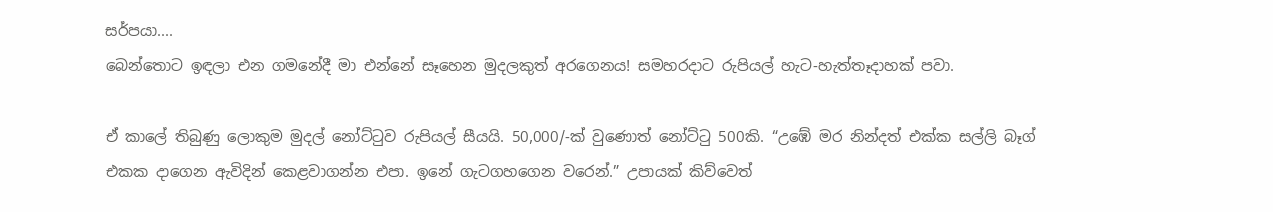සර්පයා....
බෙන්තොට ඉඳලා එන ගමනේදී මා එන්නේ සෑහෙන මුදලකුත් අරගෙනය! සමහරදාට රුපියල් හැට-හැත්තෑදාහක් පවා.

ඒ කාලේ තිබුණු ලොකුම මුදල් නෝට්ටුව රුපියල් සීයයි. 50,000/-ක් වුණොත් නෝට්ටු 500කි. “උඹේ මර නින්දත් එක්ක සල්ලි බෑග් එකක දාගෙන ඇවිදින් කෙළවාගන්න එපා. ඉනේ ගැටගහගෙන වරෙන්.” උපායක් කිව්වෙත්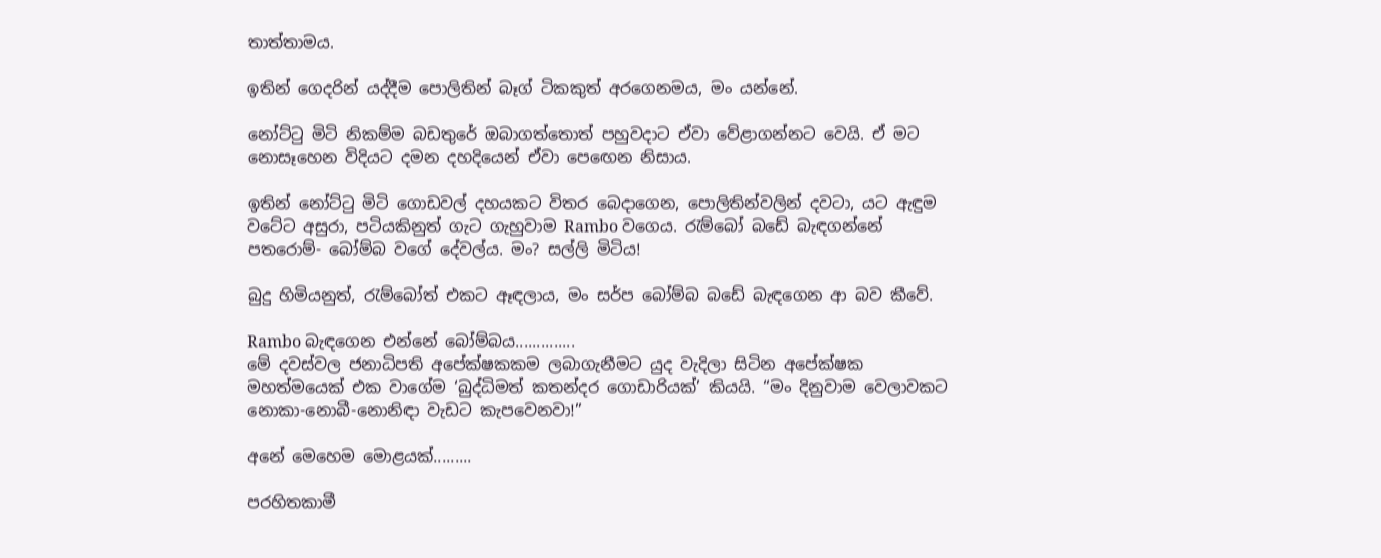තාත්තාමය.

ඉතින් ගෙදරින් යද්දීම පොලිතින් බෑග් ටිකකුත් අරගෙනමය, මං යන්නේ.

නෝට්ටු මිටි නිකම්ම බඩතුරේ ඔබාගත්තොත් පහුවදාට ඒවා වේළාගන්නට වෙයි. ඒ මට නොසෑහෙන විදියට දමන දහදියෙන් ඒවා පෙඟෙන නිසාය.

ඉතින් නෝට්ටු මිටි ගොඩවල් දහයකට විතර බෙදාගෙන, පොලිතින්වලින් දවටා, යට ඇඳුම වටේට අසුරා, පටියකිනුත් ගැට ගැහුවාම Rambo වගෙය. රැම්බෝ බඩේ බැඳගන්නේ පතරොම්- බෝම්බ වගේ දේවල්ය. මං? සල්ලි මිටිය!

බුදු හිමියනුත්, රැම්බෝත් එකට ඈඳලාය, මං සර්ප බෝම්බ බඩේ බැඳගෙන ආ බව කීවේ.

Rambo බැඳගෙන එන්නේ බෝම්බය..............
මේ දවස්වල ජනාධිපති අපේක්ෂකකම ලබාගැනීමට යුද වැදිලා සිටින අපේක්ෂක මහත්මයෙක් එක වාගේම ‘බුද්ධිමත් කතන්දර ගොඩාරියක්’ කියයි. “මං දිනුවාම වෙලාවකට නොකා-නොබී-නොනිඳා වැඩට කැපවෙනවා!”

අනේ මෙහෙම මොළයක්.........

පරහිතකාමී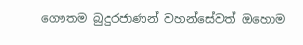ගෞතම බුදුරජාණන් වහන්සේවත් ඔහොම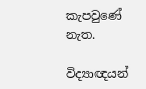කැපවුණේ නැත.

විද්‍යාඥයන්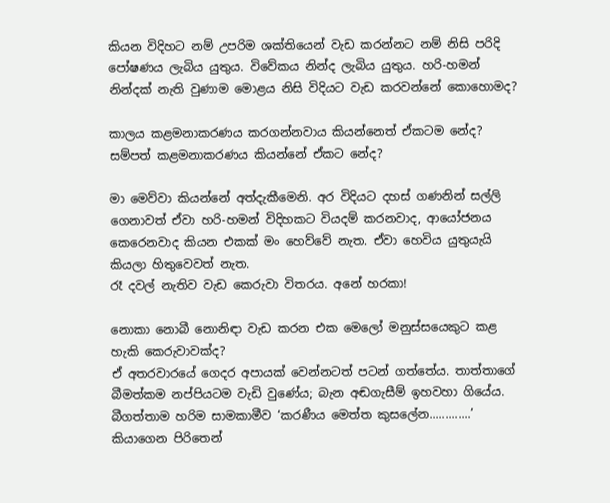කියන විදිහට නම් උපරිම ශක්තියෙන් වැඩ කරන්නට නම් නිසි පරිදි පෝෂණය ලැබිය යුතුය. විවේකය නින්ද ලැබිය යුතුය. හරි-හමන් නින්දක් නැති වුණාම මොළය නිසි විදියට වැඩ කරවන්නේ කොහොමද?

කාලය කළමනාකරණය කරගන්නවාය කියන්නෙත් ඒකටම නේද? සම්පත් කළමනාකරණය කියන්නේ ඒකට නේද?

මා මෙව්වා කියන්නේ අත්දැකීමෙනි. අර විදියට දහස් ගණනින් සල්ලි ගෙනාවත් ඒවා හරි-හමන් විදිහකට වියදම් කරනවාද, ආයෝජනය කෙරෙනවාද කියන එකක් මං හෙව්වේ නැත. ඒවා හෙවිය යුතුයැයි කියලා හිතුවෙවත් නැත.
රෑ දවල් නැතිව වැඩ කෙරුවා විතරය. අනේ හරකා!

නොකා නොබී නොනිඳා වැඩ කරන එක මෙලෝ මනුස්සයෙකුට කළ හැකි කෙරුවාවක්ද?
ඒ අතරවාරයේ ගෙදර අපායක් වෙන්නටත් පටන් ගත්තේය. තාත්තාගේ බීමත්කම නප්පියටම වැඩි වුණේය; බැන අඬගැසීම් ඉහවහා ගියේය. බීගත්තාම හරිම සාමකාමීව ‘කරණීය මෙත්ත කුසලේන.............’ කියාගෙන පිරිතෙන්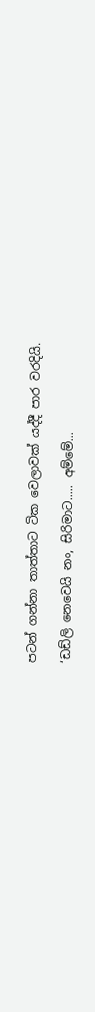පටන් ගන්නා තාත්තාට ටික වෙලාවක් යද්දී පාර වරදියි.

‘ඩඩ්ලි නෙවෙයි නං, සිරිමාට..... අම්මේ...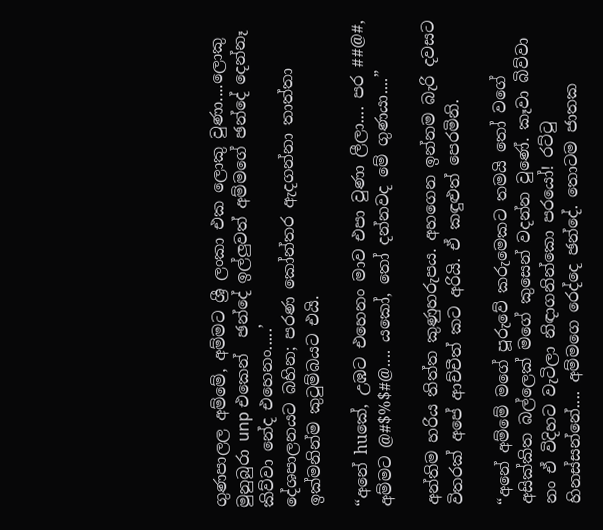ගුණපාලල අම්මේ, අම්මට ශ්‍රී ලංකා එක ලොකු වුණා....ලොකු මුනුබුරා unp එකෙන්  ඡන්දේ ඉල්ලුවත් අම්මගේ ඡන්දේ දෙන්නෑ කිව්වා නේද එහෙනං.....’
දේශපාලනයට බහින; පරණ කෝන්තර ඇදගන්නා තාත්තා ඉක්මනින්ම කුටුම්බයට එයි.

“අනේ huකේ, උඹට එහෙනං මාව එපා වුණා ලීලා.... පර ##@#, අම්මට @#$%$#@.... යකෝ, තෝ දන්නවද මේ ගුණයා....”

අන්තිම හරිය තිත්ත කුණුහරුපය. අහගෙන ඉන්නම බැරි දවසට විතරක් අපේ ආච්චීත් කට අරියි. ඒ කඳුළුත් පෙරමිනි.

“අනේ අම්මේ මගේ පූරුවේ කරුමෙකට තමයි තෝ වගේ අසික්කිත බල්ලෙක් මගේ කුසෙන් වදන්න වුණේ. කෑවා බිව්වා නං ඒ විදිහට වැටිලා නිඳාගනින්කො පරයෝ! රට්ටු හිනස්සන්නේ.... අම්මගෙ රෙද්දෙ ඡන්දේ. තොටම ජාතක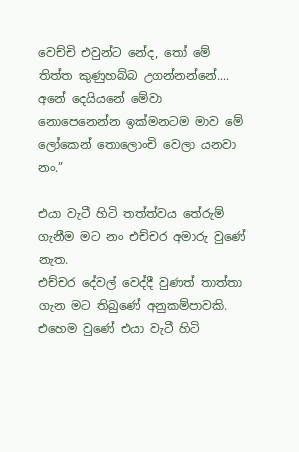වෙච්චි එවුන්ට නේද, තෝ මේ තිත්ත කුණුහබ්බ උගන්නන්නේ.... අනේ දෙයියනේ මේවා නොපෙනෙන්න ඉක්මනටම මාව මේ ලෝකෙන් තොලොංචි වෙලා යනවා නං.”

එයා වැටී හිටි තත්ත්වය තේරුම්  ගැනීම මට නං එච්චර අමාරු වුණේ නැත.
එච්චර දේවල් වෙද්දී වුණත් තාත්තා ගැන මට තිබුණේ අනුකම්පාවකි. එහෙම වුණේ එයා වැටී හිටි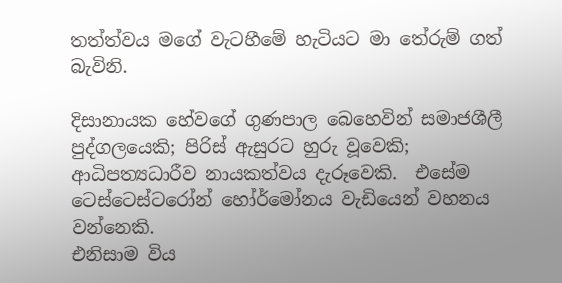තත්ත්වය මගේ වැටහීමේ හැටියට මා තේරුම් ගත් බැවිනි.

දිසානායක හේවගේ ගුණපාල බෙහෙවින් සමාජශීලී පුද්ගලයෙකි; පිරිස් ඇසුරට හුරු වූවෙකි; ආධිපත්‍යධාරීව නායකත්වය දැරූවෙකි.  එසේම ටෙස්ටෙස්ටරෝන් හෝර්මෝනය වැඩියෙන් වහනය වන්නෙකි.
එනිසාම විය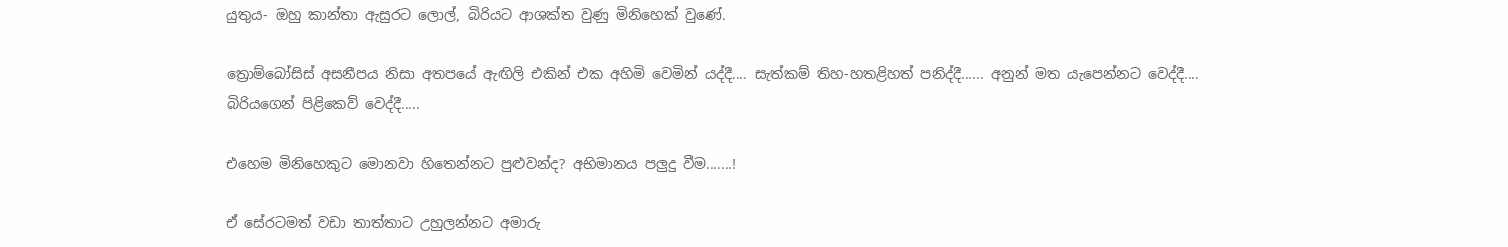යුතුය- ඔහු කාන්තා ඇසුරට ලොල්, බිරියට ආශක්ත වුණු මිනිහෙක් වුණේ.

ත්‍රොම්බෝසිස් අසනීපය නිසා අතපයේ ඇඟිලි එකින් එක අහිමි වෙමින් යද්දී.... සැත්කම් තිහ-හතළිහත් පනිද්දී...... අනුන් මත යැපෙන්නට වෙද්දී.... බිරියගෙන් පිළිකෙව් වෙද්දී.....

එහෙම මිනිහෙකුට මොනවා හිතෙන්නට පුළුවන්ද? අභිමානය පලුදු වීම.......!

ඒ සේරටමත් වඩා තාත්තාට උහුලන්නට අමාරු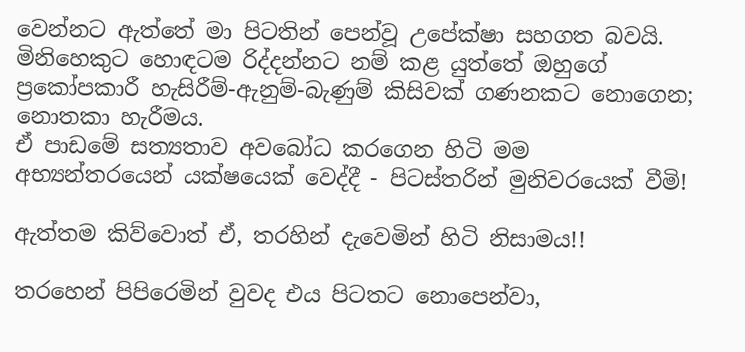වෙන්නට ඇත්තේ මා පිටතින් පෙන්වූ උපේක්ෂා සහගත බවයි.
මිනිහෙකුට හොඳටම රිද්දන්නට නම් කළ යුත්තේ ඔහුගේ ප්‍රකෝපකාරී හැසිරීම්-ඇනුම්-බැණුම් කිසිවක් ගණනකට නොගෙන; නොතකා හැරීමය.
ඒ පාඩමේ සත්‍යතාව අවබෝධ කරගෙන හිටි මම අභ්‍යන්තරයෙන් යක්ෂයෙක් වෙද්දී - පිටස්තරින් මුනිවරයෙක් වීමි!

ඇත්තම කිව්වොත් ඒ, තරහින් දැවෙමින් හිටි නිසාමය!!

තරහෙන් පිපිරෙමින් වුවද එය පිටතට නොපෙන්වා,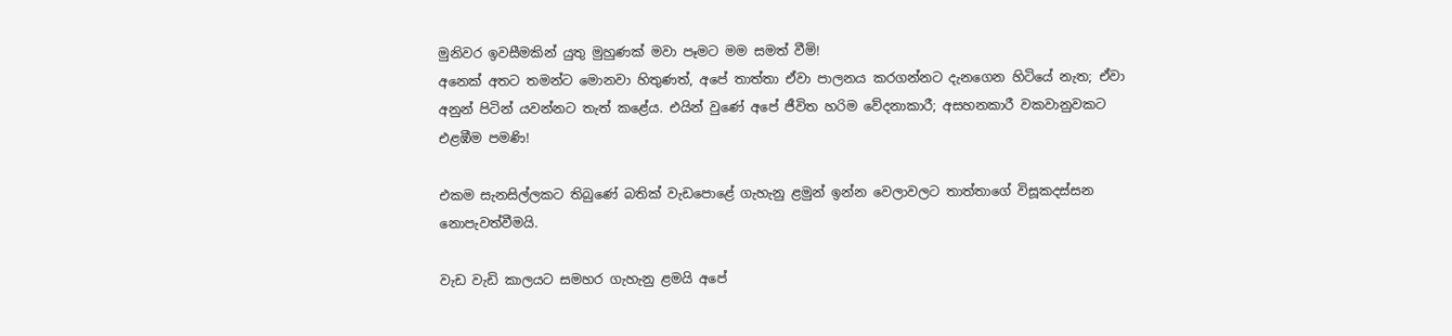මුනිවර ඉවසීමකින් යුතු මුහුණක් මවා පෑමට මම සමත් වීමි!
අනෙක් අතට තමන්ට මොනවා හිතුණත්, අපේ තාත්තා ඒවා පාලනය කරගන්නට දැනගෙන හිටියේ නැත; ඒවා අනුන් පිටින් යවන්නට තැත් කළේය. එයින් වුණේ අපේ ජීවිත හරිම වේදනාකාරී; අසහනකාරී වකවානුවකට එළඹීම පමණි!

එකම සැනසිල්ලකට තිබුණේ බතික් වැඩපොළේ ගැහැනු ළමුන් ඉන්න වෙලාවලට තාත්තාගේ විසූකදස්සන නොපැවත්වීමයි.

වැඩ වැඩි කාලයට සමහර ගැහැනු ළමයි අපේ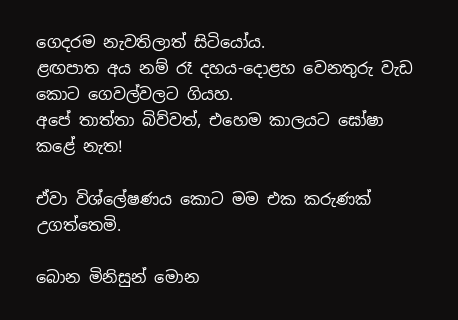ගෙදරම නැවතිලාත් සිටියෝය.
ළඟපාත අය නම් රෑ දහය-දොළහ වෙනතුරු වැඩ කොට ගෙවල්වලට ගියහ.
අපේ තාත්තා බිව්වත්, එහෙම කාලයට ඝෝෂා කළේ නැත!

ඒවා විශ්ලේෂණය කොට මම එක කරුණක් උගත්තෙමි.

බොන මිනිසුන් මොන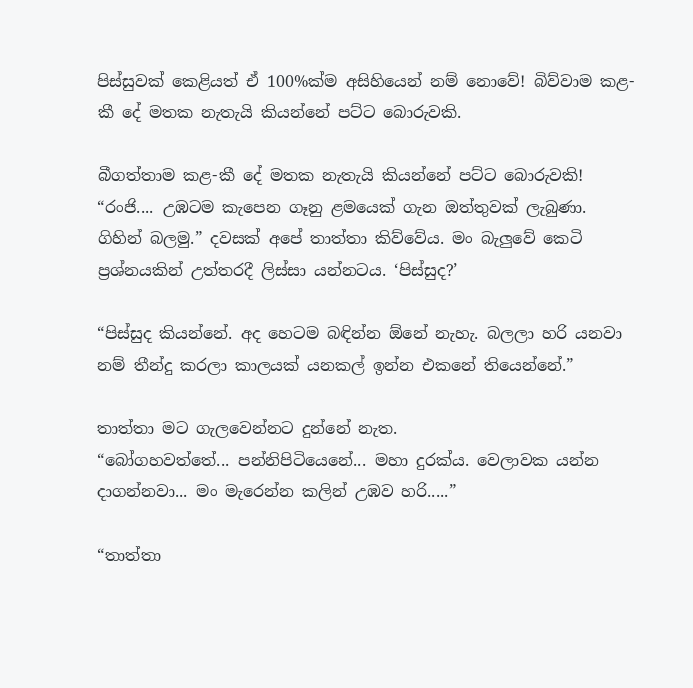පිස්සුවක් කෙළියත් ඒ 100%ක්ම අසිහියෙන් නම් නොවේ! බිව්වාම කළ-කී දේ මතක නැතැයි කියන්නේ පට්ට බොරුවකි.

බීගත්තාම කළ-කී දේ මතක නැතැයි කියන්නේ පට්ට බොරුවකි!
“රංජි.... උඹටම කැපෙන ගෑනු ළමයෙක් ගැන ඔත්තුවක් ලැබුණා. ගිහින් බලමු.” දවසක් අපේ තාත්තා කිව්වේය. මං බැලුවේ කෙටි ප්‍රශ්නයකින් උත්තරදී ලිස්සා යන්නටය. ‘පිස්සුද?’

“පිස්සුද කියන්නේ. අද හෙටම බඳින්න ඕනේ නැහැ. බලලා හරි යනවා නම් තීන්දු කරලා කාලයක් යනකල් ඉන්න එකනේ තියෙන්නේ.”

තාත්තා මට ගැලවෙන්නට දුන්නේ නැත.
“බෝගහවත්තේ... පන්නිපිටියෙනේ... මහා දුරක්ය. වෙලාවක යන්න දාගන්නවා... මං මැරෙන්න කලින් උඹව හරි.....”

“තාත්තා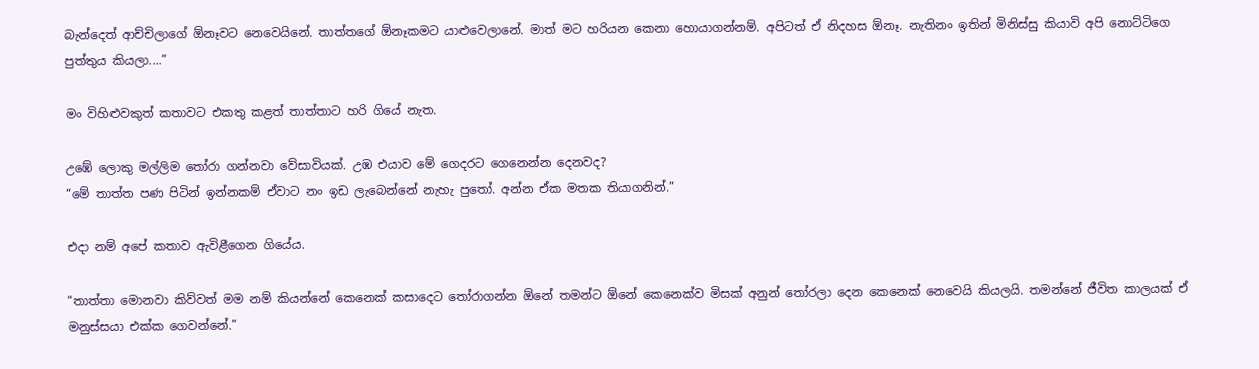බැන්දෙත් ආච්චිලාගේ ඕනෑවට නෙවෙයිනේ. තාත්තගේ ඕනෑකමට යාළුවෙලානේ. මාත් මට හරියන කෙනා හොයාගන්නම්. අපිටත් ඒ නිදහස ඕනෑ. නැතිනං ඉතින් මිනිස්සු කියාවි අපි නොට්ටිගෙ පුත්තුය කියලා....”

මං විහිළුවකුත් කතාවට එකතු කළත් තාත්තාට හරි ගියේ නැත.

උඹේ ලොකු මල්ලිම තෝරා ගන්නවා වේසාවියක්. උඹ එයාව මේ ගෙදරට ගෙනෙන්න දෙනවද?
“මේ තාත්ත පණ පිටින් ඉන්නකම් ඒවාට නං ඉඩ ලැබෙන්නේ නැහැ පුතෝ. අන්න ඒක මතක තියාගනින්.”

එදා නම් අපේ කතාව ඇවිළීගෙන ගියේය.

“තාත්තා මොනවා කිව්වත් මම නම් කියන්නේ කෙනෙක් කසාදෙට තෝරාගන්න ඕනේ තමන්ට ඕනේ කෙනෙක්ව මිසක් අනුන් තෝරලා දෙන කෙනෙක් නෙවෙයි කියලයි. තමන්නේ ජීවිත කාලයක් ඒ මනුස්සයා එක්ක ගෙවන්නේ.”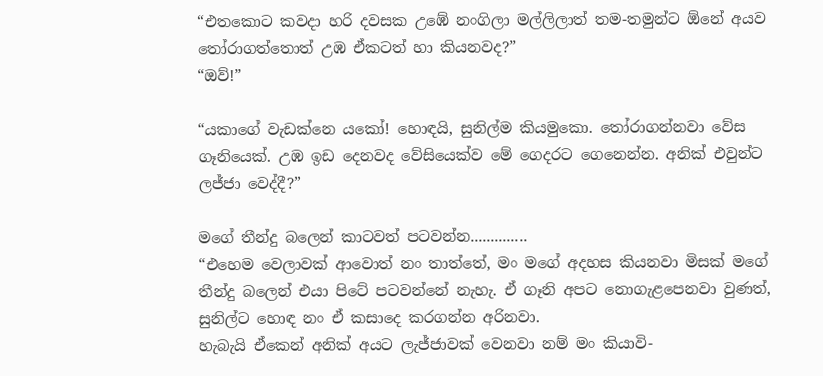“එතකොට කවදා හරි දවසක උඹේ නංගිලා මල්ලිලාත් තම-තමුන්ට ඕනේ අයව තෝරාගත්තොත් උඹ ඒකටත් හා කියනවද?”
“ඔව්!”

“යකාගේ වැඩක්නෙ යකෝ! හොඳයි, සුනිල්ම කියමුකො. තෝරාගන්නවා වේස ගෑනියෙක්. උඹ ඉඩ දෙනවද වේසියෙක්ව මේ ගෙදරට ගෙනෙන්න. අනික් එවුන්ට ලජ්ජා වෙද්දී?”

මගේ තීන්දු බලෙන් කාටවත් පටවන්න..............
“එහෙම වෙලාවක් ආවොත් නං තාත්තේ, මං මගේ අදහස කියනවා මිසක් මගේ තීන්දු බලෙන් එයා පිටේ පටවන්නේ නැහැ. ඒ ගෑනි අපට නොගැළපෙනවා වුණත්, සුනිල්ට හොඳ නං ඒ කසාදෙ කරගන්න අරිනවා.
හැබැයි ඒකෙන් අනික් අයට ලැජ්ජාවක් වෙනවා නම් මං කියාවි-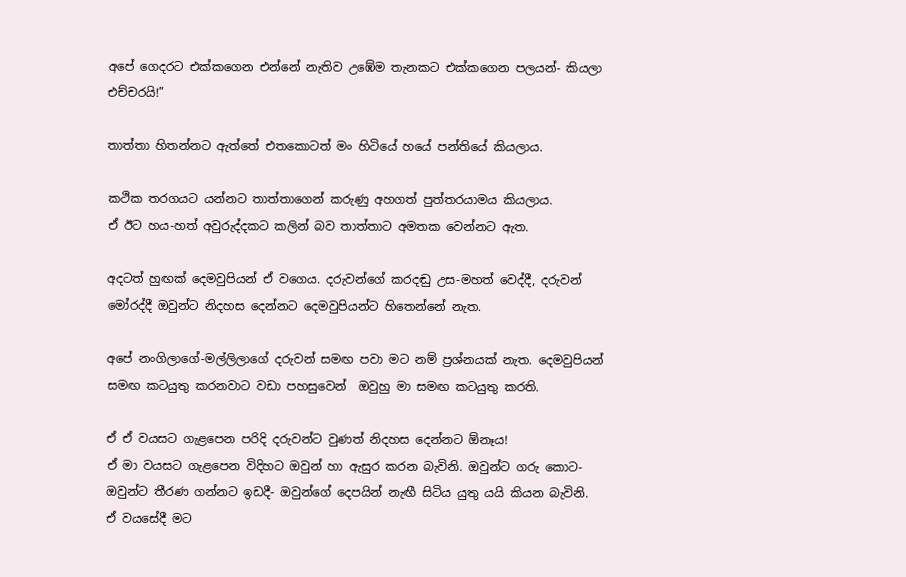අපේ ගෙදරට එක්කගෙන එන්නේ නැතිව උඹේම තැනකට එක්කගෙන පලයන්- කියලා එච්චරයි!”

තාත්තා හිතන්නට ඇත්තේ එතකොටත් මං හිටියේ හයේ පන්තියේ කියලාය.

කථික තරගයට යන්නට තාත්තාගෙන් කරුණු අහගත් පුත්තරයාමය කියලාය.
ඒ ඊට හය-හත් අවුරුද්දකට කලින් බව තාත්තාට අමතක වෙන්නට ඇත.

අදටත් හුඟක් දෙමවුපියන් ඒ වගෙය. දරුවන්ගේ කරදඬු උස-මහත් වෙද්දී, දරුවන් මෝරද්දී ඔවුන්ට නිදහස දෙන්නට දෙමවුපියන්ට හිතෙන්නේ නැත.

අපේ නංගිලාගේ-මල්ලිලාගේ දරුවන් සමඟ පවා මට නම් ප්‍රශ්නයක් නැත. දෙමවුපියන් සමඟ කටයුතු කරනවාට වඩා පහසුවෙන්  ඔවුහු මා සමඟ කටයුතු කරති.

ඒ ඒ වයසට ගැළපෙන පරිදි දරුවන්ට වුණත් නිදහස දෙන්නට ඕනෑය!
ඒ මා වයසට ගැළපෙන විදිහට ඔවුන් හා ඇසුර කරන බැවිනි. ඔවුන්ට ගරු කොට- ඔවුන්ට තීරණ ගන්නට ඉඩදී- ඔවුන්ගේ දෙපයින් නැඟී සිටිය යුතු යයි කියන බැවිනි.
ඒ වයසේදී මට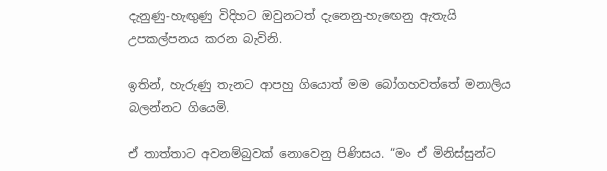දැනුණු-හැඟුණු විදිහට ඔවුනටත් දැනෙනු-හැඟෙනු ඇතැයි උපකල්පනය කරන බැවිනි.

ඉතින්, හැරුණු තැනට ආපහු ගියොත් මම බෝගහවත්තේ මනාලිය බලන්නට ගියෙමි.

ඒ තාත්තාට අවනම්බුවක් නොවෙනු පිණිසය. “මං ඒ මිනිස්සුන්ට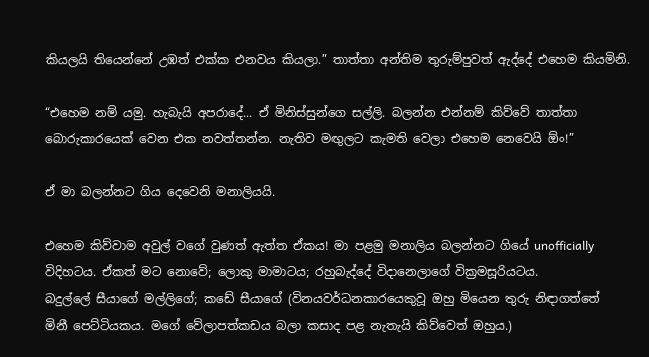කියලයි තියෙන්නේ උඹත් එක්ක එනවය කියලා.” තාත්තා අන්තිම තුරුම්පුවත් ඇද්දේ එහෙම කියමිනි.

“එහෙම නම් යමු. හැබැයි අපරාදේ... ඒ මිනිස්සුන්ගෙ සල්ලි. බලන්න එන්නම් කිව්වේ තාත්තා බොරුකාරයෙක් වෙන එක නවත්තන්න. නැතිව මඟුලට කැමති වෙලා එහෙම නෙවෙයි ඕං!”

ඒ මා බලන්නට ගිය දෙවෙනි මනාලියයි.

එහෙම කිව්වාම අවුල් වගේ වුණත් ඇත්ත ඒකය! මා පළමු මනාලිය බලන්නට ගියේ unofficially විදිහටය. ඒකත් මට නොවේ; ලොකු මාමාටය; රහුබැද්දේ විදානෙලාගේ වික්‍රමසූරියටය.
බදුල්ලේ සීයාගේ මල්ලිගේ; කඩේ සීයාගේ (විනයවර්ධනකාරයෙකුවූ ඔහු මියෙන තුරු නිඳාගත්තේ  මිනී පෙට්ටියකය. මගේ වේලාපත්කඩය බලා කසාද පළ නැතැයි කිව්වෙත් ඔහුය.)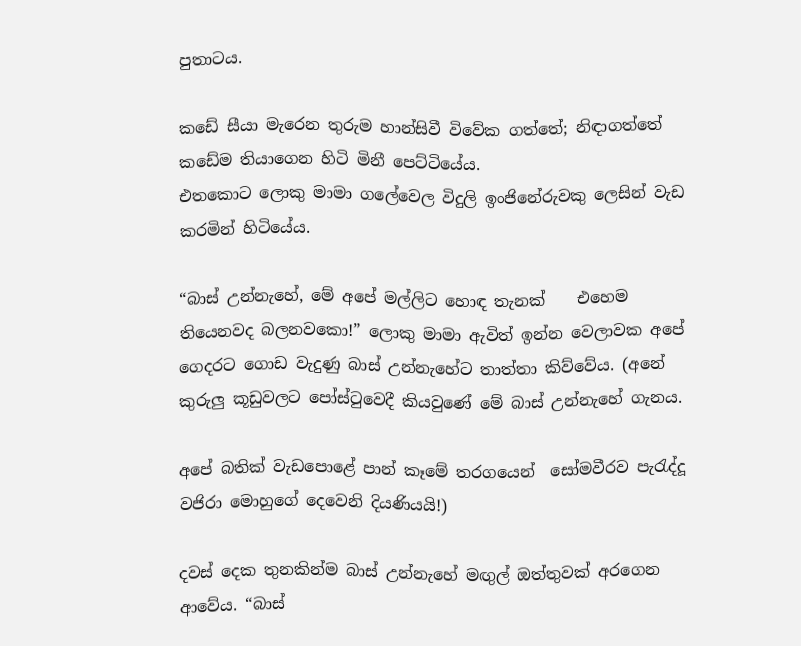පුතාටය.

කඩේ සීයා මැරෙන තුරුම හාන්සිවී විවේක ගත්තේ; නිඳාගත්තේ කඩේම තියාගෙන හිටි මිනී පෙට්ටියේය.
එතකොට ලොකු මාමා ගලේවෙල විදුලි ඉංජිනේරුවකු ලෙසින් වැඩ කරමින් හිටියේය.

“බාස් උන්නැහේ, මේ අපේ මල්ලිට හොඳ තැනක්    එහෙම තියෙනවද බලනවකො!” ලොකු මාමා ඇවිත් ඉන්න වෙලාවක අපේ ගෙදරට ගොඩ වැදුණු බාස් උන්නැහේට තාත්තා කිව්වේය. (අනේ කුරුලු කූඩුවලට පෝස්ටුවෙදී කියවුණේ මේ බාස් උන්නැහේ ගැනය.

අපේ බතික් වැඩපොළේ පාන් කෑමේ තරගයෙන්  සෝමවීරව පැරැද්දූ වජිරා මොහුගේ දෙවෙනි දියණියයි!)

දවස් දෙක තුනකින්ම බාස් උන්නැහේ මඟුල් ඔත්තුවක් අරගෙන ආවේය. “බාස්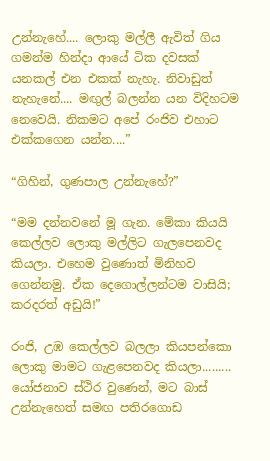උන්නැහේ.... ලොකු මල්ලී ඇවිත් ගිය ගමන්ම හින්දා ආයේ ටික දවසක් යනකල් එන එකක් නැහැ. නිවාඩුත් නැහැනේ.... මඟුල් බලන්න යන විදිහටම නෙවෙයි. නිකමට අපේ රංජිව එහාට එක්කගෙන යන්න....”

“ගිහින්, ගුණපාල උන්නැහේ?”

“මම දන්නවනේ මූ ගැන. මේකා කියයි කෙල්ලව ලොකු මල්ලිට ගැලපෙනවද කියලා. එහෙම වුණොත් මිනිහව ගෙන්නමු. ඒක දෙගොල්ලන්ටම වාසියි; කරදරත් අඩුයි!”

රංජි, උඹ කෙල්ලව බලලා කියපන්කො ලොකු මාමට ගැළපෙනවද කියලා.........
යෝජනාව ස්ථිර වුණෙන්, මට බාස් උන්නැහෙත් සමඟ පතිරගොඩ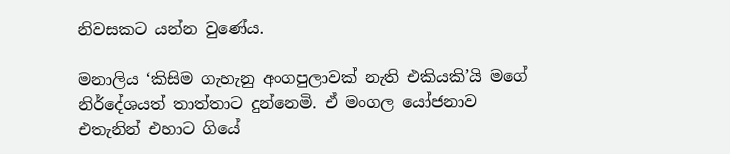නිවසකට යන්න වුණේය.

මනාලිය ‘කිසිම ගැහැනු අංගපුලාවක් නැති එකියකි’යි මගේ නිර්දේශයත් තාත්තාට දුන්නෙමි. ඒ මංගල යෝජනාව එතැනින් එහාට ගියේ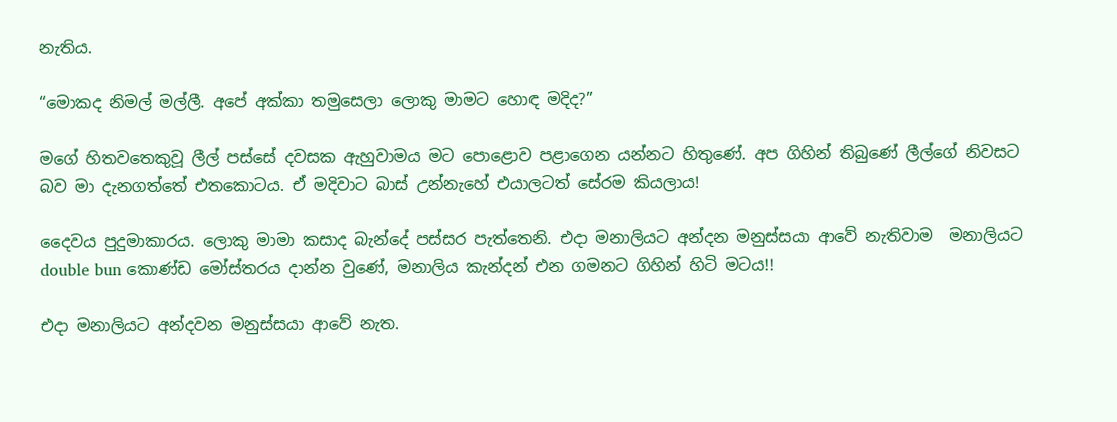නැතිය.

“මොකද නිමල් මල්ලී. අපේ අක්කා තමුසෙලා ලොකු මාමට හොඳ මදිද?”

මගේ හිතවතෙකුවූ ලීල් පස්සේ දවසක ඇහුවාමය මට පොළොව පළාගෙන යන්නට හිතුණේ. අප ගිහින් තිබුණේ ලීල්ගේ නිවසට බව මා දැනගත්තේ එතකොටය. ඒ මදිවාට බාස් උන්නැහේ එයාලටත් සේරම කියලාය!

දෛවය පුදුමාකාරය. ලොකු මාමා කසාද බැන්දේ පස්සර පැත්තෙනි. එදා මනාලියට අන්දන මනුස්සයා ආවේ නැතිවාම  මනාලියට double bun කොණ්ඩ මෝස්තරය දාන්න වුණේ, මනාලිය කැන්දන් එන ගමනට ගිහින් හිටි මටය!!

එදා මනාලියට අන්දවන මනුස්සයා ආවේ නැත.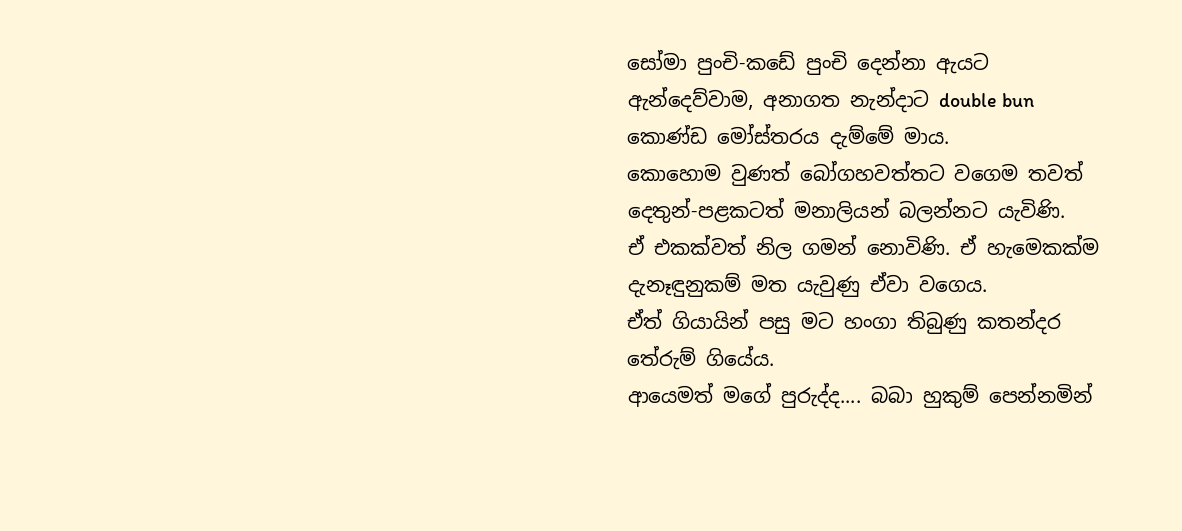සෝමා පුංචි-කඩේ පුංචි දෙන්නා ඇයට ඇන්දෙව්වාම, අනාගත නැන්දාට double bun  කොණ්ඩ මෝස්තරය දැම්මේ මාය.
කොහොම වුණත් බෝගහවත්තට වගෙම තවත් දෙතුන්-පළකටත් මනාලියන් බලන්නට යැවිණි.
ඒ එකක්වත් නිල ගමන් නොවිණි. ඒ හැමෙකක්ම දැනෑඳුනුකම් මත යැවුණු ඒවා වගෙය.
ඒත් ගියායින් පසු මට හංගා තිබුණු කතන්දර තේරුම් ගියේය.
ආයෙමත් මගේ පුරුද්ද.... බබා හුකුම් පෙන්නමින්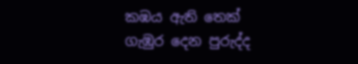කඹය ඇති තෙක් ගැඹුර දෙන පුරුද්ද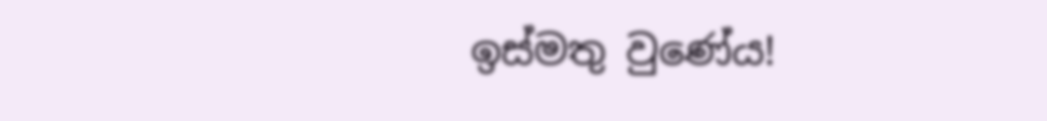ඉස්මතු වුණේය!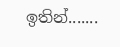ඉතින්.......